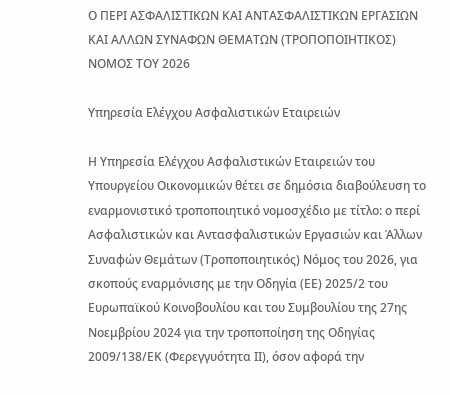Ο ΠΕΡΙ ΑΣΦΑΛΙΣΤΙΚΩΝ ΚΑΙ ΑΝΤΑΣΦΑΛΙΣΤΙΚΩΝ ΕΡΓΑΣΙΩΝ ΚΑΙ ΑΛΛΩΝ ΣΥΝΑΦΩΝ ΘΕΜΑΤΩΝ (ΤΡΟΠΟΠΟΙΗΤΙΚΟΣ) ΝΟΜΟΣ ΤΟΥ 2026

Υπηρεσία Ελέγχου Ασφαλιστικών Εταιρειών

Η Υπηρεσία Ελέγχου Ασφαλιστικών Εταιρειών του Υπουργείου Οικονομικών θέτει σε δημόσια διαβούλευση το εναρμονιστικό τροποποιητικό νομοσχέδιο με τίτλο: ο περί Ασφαλιστικών και Αντασφαλιστικών Εργασιών και Άλλων Συναφών Θεμάτων (Τροποποιητικός) Νόμος του 2026, για σκοπούς εναρμόνισης με την Οδηγία (ΕΕ) 2025/2 του Ευρωπαϊκού Κοινοβουλίου και του Συμβουλίου της 27ης Νοεμβρίου 2024 για την τροποποίηση της Οδηγίας 2009/138/ΕΚ (Φερεγγυότητα ΙΙ), όσον αφορά την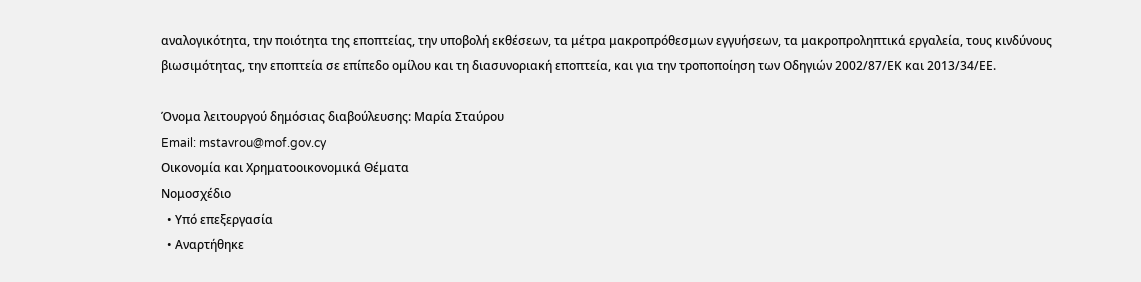αναλογικότητα, την ποιότητα της εποπτείας, την υποβολή εκθέσεων, τα μέτρα μακροπρόθεσμων εγγυήσεων, τα μακροπροληπτικά εργαλεία, τους κινδύνους βιωσιμότητας, την εποπτεία σε επίπεδο ομίλου και τη διασυνοριακή εποπτεία, και για την τροποποίηση των Οδηγιών 2002/87/ΕΚ και 2013/34/ΕΕ.

Όνομα λειτουργού δημόσιας διαβούλευσης: Μαρία Σταύρου
Email: mstavrou@mof.gov.cy
Οικονομία και Χρηματοοικονομικά Θέματα
Νομοσχέδιο
  • Υπό επεξεργασία
  • Αναρτήθηκε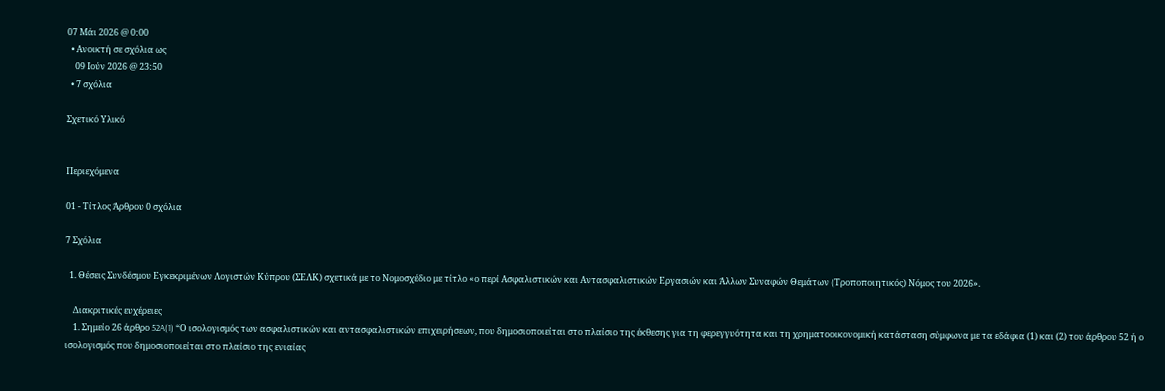07 Μάι 2026 @ 0:00
  • Ανοικτή σε σχόλια ως
    09 Ιούν 2026 @ 23:50
  • 7 σχόλια

Σχετικό Υλικό


Περιεχόμενα

01 - Τίτλος Άρθρου 0 σχόλια

7 Σχόλια

  1. Θέσεις Συνδέσμου Εγκεκριμένων Λογιστών Κύπρου (ΣΕΛΚ) σχετικά με το Νομοσχέδιο με τίτλο «ο περί Ασφαλιστικών και Αντασφαλιστικών Εργασιών και Άλλων Συναφών Θεμάτων (Tροποποιητικός) Νόμος του 2026».

    Διακριτικές ευχέρειες
    1. Σημείο 26 άρθρο 52A(1) “Ο ισολογισμός των ασφαλιστικών και αντασφαλιστικών επιχειρήσεων, που δημοσιοποιείται στο πλαίσιο της έκθεσης για τη φερεγγυότητα και τη χρηματοοικονομική κατάσταση σύμφωνα με τα εδάφια (1) και (2) του άρθρου 52 ή ο ισολογισμός που δημοσιοποιείται στο πλαίσιο της ενιαίας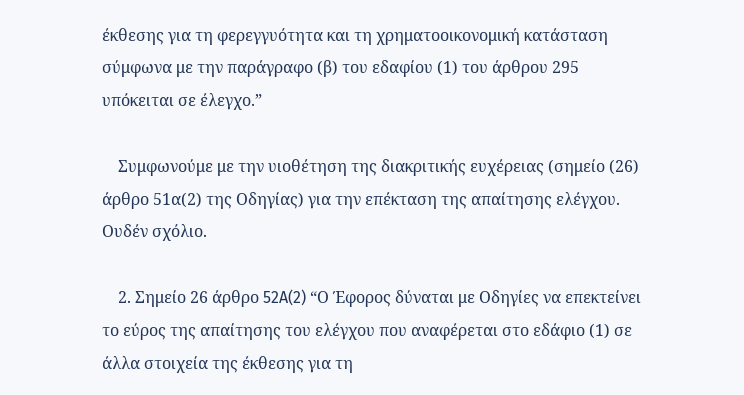έκθεσης για τη φερεγγυότητα και τη χρηματοοικονομική κατάσταση σύμφωνα με την παράγραφο (β) του εδαφίου (1) του άρθρου 295 υπόκειται σε έλεγχο.”

    Συμφωνούμε με την υιοθέτηση της διακριτικής ευχέρειας (σημείο (26) άρθρο 51α(2) της Οδηγίας) για την επέκταση της απαίτησης ελέγχου. Ουδέν σχόλιο.

    2. Σημείο 26 άρθρο 52A(2) “Ο Έφορος δύναται με Οδηγίες να επεκτείνει το εύρος της απαίτησης του ελέγχου που αναφέρεται στο εδάφιο (1) σε άλλα στοιχεία της έκθεσης για τη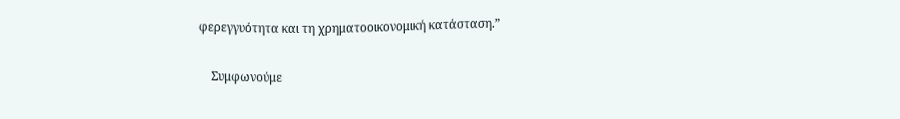φερεγγυότητα και τη χρηματοοικονομική κατάσταση.”

    Συμφωνούμε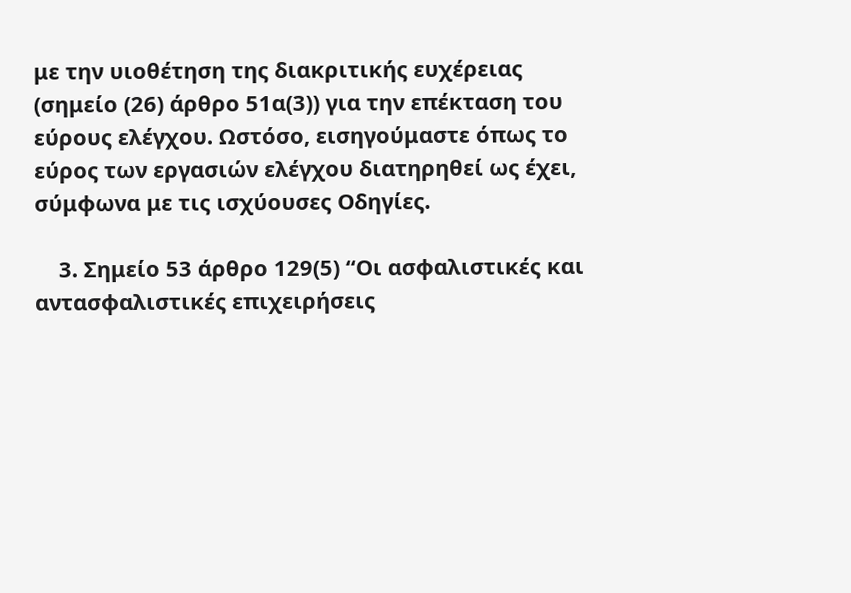με την υιοθέτηση της διακριτικής ευχέρειας (σημείο (26) άρθρο 51α(3)) για την επέκταση του εύρους ελέγχου. Ωστόσο, εισηγούμαστε όπως το εύρος των εργασιών ελέγχου διατηρηθεί ως έχει, σύμφωνα με τις ισχύουσες Οδηγίες.

    3. Σημείο 53 άρθρο 129(5) “Οι ασφαλιστικές και αντασφαλιστικές επιχειρήσεις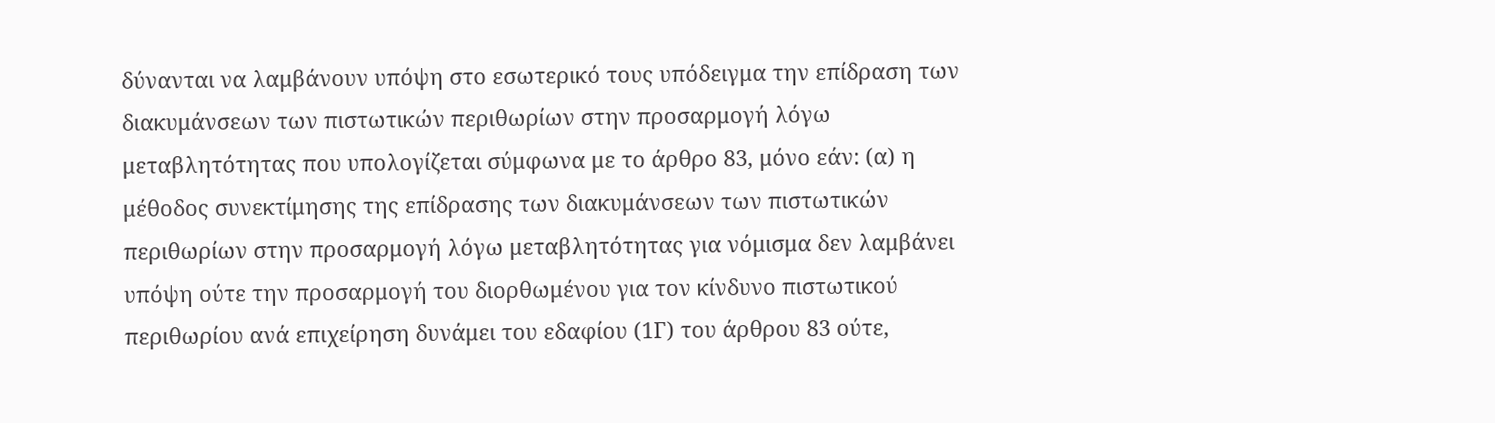δύνανται να λαμβάνουν υπόψη στο εσωτερικό τους υπόδειγμα την επίδραση των διακυμάνσεων των πιστωτικών περιθωρίων στην προσαρμογή λόγω μεταβλητότητας που υπολογίζεται σύμφωνα με το άρθρο 83, μόνο εάν: (α) η μέθοδος συνεκτίμησης της επίδρασης των διακυμάνσεων των πιστωτικών περιθωρίων στην προσαρμογή λόγω μεταβλητότητας για νόμισμα δεν λαμβάνει υπόψη ούτε την προσαρμογή του διορθωμένου για τον κίνδυνο πιστωτικού περιθωρίου ανά επιχείρηση δυνάμει του εδαφίου (1Γ) του άρθρου 83 ούτε,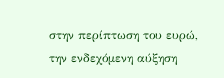στην περίπτωση του ευρώ, την ενδεχόμενη αύξηση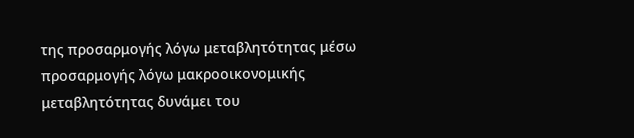της προσαρμογής λόγω μεταβλητότητας μέσω προσαρμογής λόγω μακροοικονομικής μεταβλητότητας δυνάμει του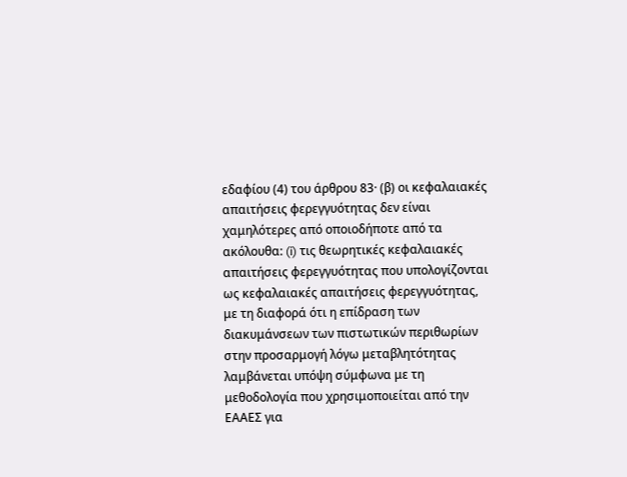εδαφίου (4) του άρθρου 83· (β) οι κεφαλαιακές απαιτήσεις φερεγγυότητας δεν είναι χαμηλότερες από οποιοδήποτε από τα ακόλουθα: (i) τις θεωρητικές κεφαλαιακές απαιτήσεις φερεγγυότητας που υπολογίζονται ως κεφαλαιακές απαιτήσεις φερεγγυότητας, με τη διαφορά ότι η επίδραση των διακυμάνσεων των πιστωτικών περιθωρίων στην προσαρμογή λόγω μεταβλητότητας λαμβάνεται υπόψη σύμφωνα με τη μεθοδολογία που χρησιμοποιείται από την ΕΑΑΕΣ για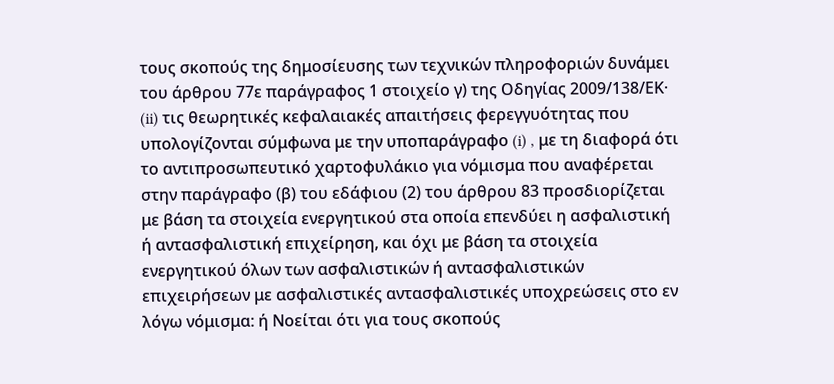τους σκοπούς της δημοσίευσης των τεχνικών πληροφοριών δυνάμει του άρθρου 77ε παράγραφος 1 στοιχείο γ) της Οδηγίας 2009/138/ΕΚ· (ii) τις θεωρητικές κεφαλαιακές απαιτήσεις φερεγγυότητας που υπολογίζονται σύμφωνα με την υποπαράγραφο (i) , με τη διαφορά ότι το αντιπροσωπευτικό χαρτοφυλάκιο για νόμισμα που αναφέρεται στην παράγραφο (β) του εδάφιου (2) του άρθρου 83 προσδιορίζεται με βάση τα στοιχεία ενεργητικού στα οποία επενδύει η ασφαλιστική ή αντασφαλιστική επιχείρηση, και όχι με βάση τα στοιχεία ενεργητικού όλων των ασφαλιστικών ή αντασφαλιστικών επιχειρήσεων με ασφαλιστικές αντασφαλιστικές υποχρεώσεις στο εν λόγω νόμισμα: ή Νοείται ότι για τους σκοπούς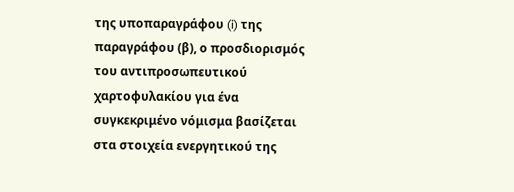της υποπαραγράφου (i) της παραγράφου (β), ο προσδιορισμός του αντιπροσωπευτικού χαρτοφυλακίου για ένα συγκεκριμένο νόμισμα βασίζεται στα στοιχεία ενεργητικού της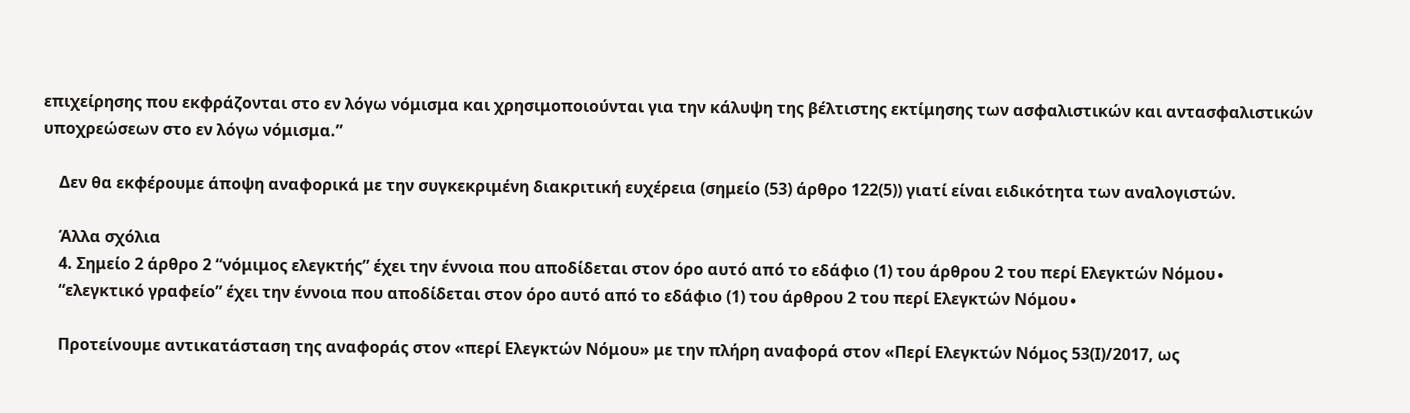επιχείρησης που εκφράζονται στο εν λόγω νόμισμα και χρησιμοποιούνται για την κάλυψη της βέλτιστης εκτίμησης των ασφαλιστικών και αντασφαλιστικών υποχρεώσεων στο εν λόγω νόμισμα.”

    Δεν θα εκφέρουμε άποψη αναφορικά με την συγκεκριμένη διακριτική ευχέρεια (σημείο (53) άρθρο 122(5)) γιατί είναι ειδικότητα των αναλογιστών.

    Άλλα σχόλια
    4. Σημείο 2 άρθρο 2 “νόμιμος ελεγκτής” έχει την έννοια που αποδίδεται στον όρο αυτό από το εδάφιο (1) του άρθρου 2 του περί Ελεγκτών Νόμου∙
    “ελεγκτικό γραφείο” έχει την έννοια που αποδίδεται στον όρο αυτό από το εδάφιο (1) του άρθρου 2 του περί Ελεγκτών Νόμου∙

    Προτείνουμε αντικατάσταση της αναφοράς στον «περί Ελεγκτών Νόμου» με την πλήρη αναφορά στον «Περί Ελεγκτών Νόμος 53(Ι)/2017, ως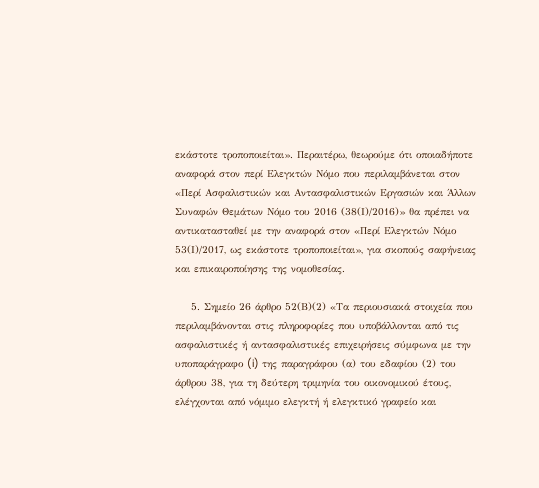εκάστοτε τροποποιείται». Περαιτέρω, θεωρούμε ότι οποιαδήποτε αναφορά στον περί Ελεγκτών Νόμο που περιλαμβάνεται στον «Περί Ασφαλιστικών και Αντασφαλιστικών Εργασιών και Άλλων Συναφών Θεμάτων Νόμο του 2016 (38(Ι)/2016)» θα πρέπει να αντικατασταθεί με την αναφορά στον «Περί Ελεγκτών Νόμο 53(Ι)/2017, ως εκάστοτε τροποποιείται», για σκοπούς σαφήνειας και επικαιροποίησης της νομοθεσίας.

    5. Σημείο 26 άρθρο 52(Β)(2) «Τα περιουσιακά στοιχεία που περιλαμβάνονται στις πληροφορίες που υποβάλλονται από τις ασφαλιστικές ή αντασφαλιστικές επιχειρήσεις σύμφωνα με την υποπαράγραφο (i) της παραγράφου (α) του εδαφίου (2) του άρθρου 38, για τη δεύτερη τριμηνία του οικονομικού έτους, ελέγχονται από νόμιμο ελεγκτή ή ελεγκτικό γραφείο και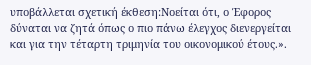υποβάλλεται σχετική έκθεση:Νοείται ότι, ο Έφορος δύναται να ζητά όπως ο πιο πάνω έλεγχος διενεργείται και για την τέταρτη τριμηνία του οικονομικού έτους.».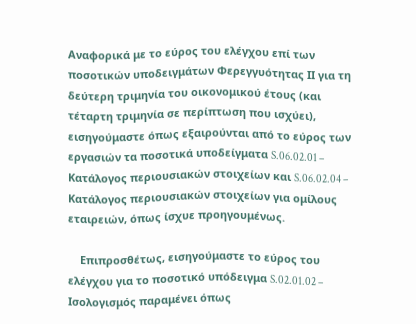Αναφορικά με το εύρος του ελέγχου επί των ποσοτικών υποδειγμάτων Φερεγγυότητας ΙΙ για τη δεύτερη τριμηνία του οικονομικού έτους (και τέταρτη τριμηνία σε περίπτωση που ισχύει), εισηγούμαστε όπως εξαιρούνται από το εύρος των εργασιών τα ποσοτικά υποδείγματα S.06.02.01 – Κατάλογος περιουσιακών στοιχείων και S.06.02.04 – Κατάλογος περιουσιακών στοιχείων για ομίλους εταιρειών, όπως ίσχυε προηγουμένως.

    Επιπροσθέτως, εισηγούμαστε το εύρος του ελέγχου για το ποσοτικό υπόδειγμα S.02.01.02 – Ισολογισμός παραμένει όπως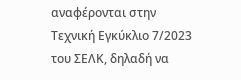αναφέρονται στην Τεχνική Εγκύκλιο 7/2023 του ΣΕΛΚ, δηλαδή να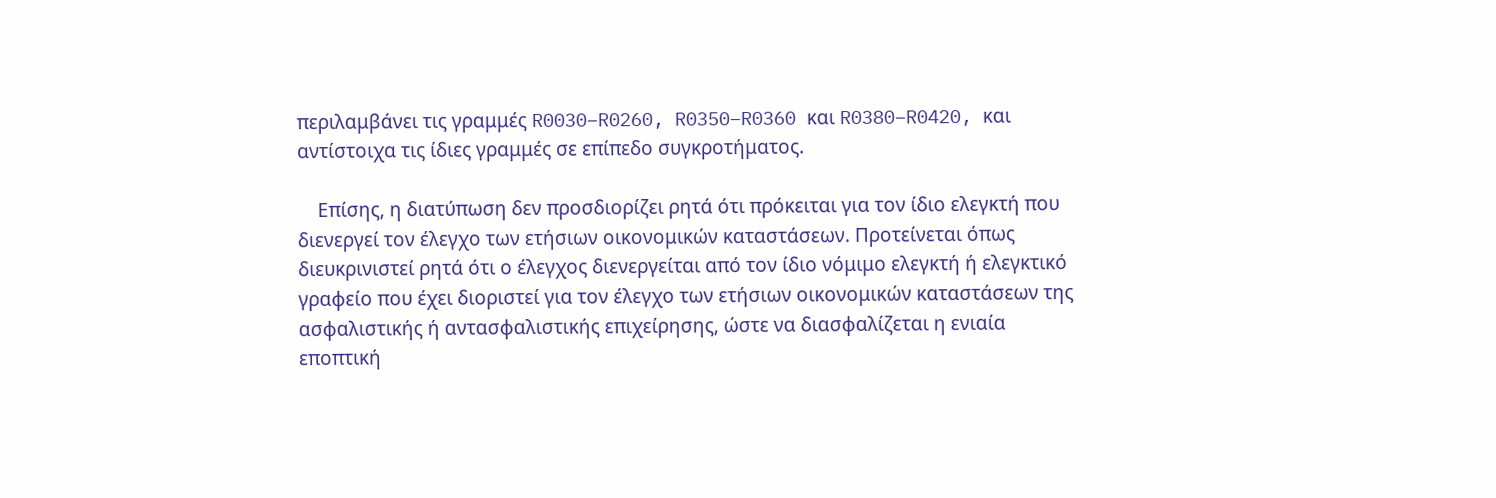περιλαμβάνει τις γραμμές R0030–R0260, R0350–R0360 και R0380–R0420, και αντίστοιχα τις ίδιες γραμμές σε επίπεδο συγκροτήματος.

    Επίσης, η διατύπωση δεν προσδιορίζει ρητά ότι πρόκειται για τον ίδιο ελεγκτή που διενεργεί τον έλεγχο των ετήσιων οικονομικών καταστάσεων. Προτείνεται όπως διευκρινιστεί ρητά ότι ο έλεγχος διενεργείται από τον ίδιο νόμιμο ελεγκτή ή ελεγκτικό γραφείο που έχει διοριστεί για τον έλεγχο των ετήσιων οικονομικών καταστάσεων της ασφαλιστικής ή αντασφαλιστικής επιχείρησης, ώστε να διασφαλίζεται η ενιαία εποπτική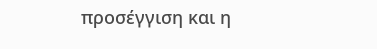προσέγγιση και η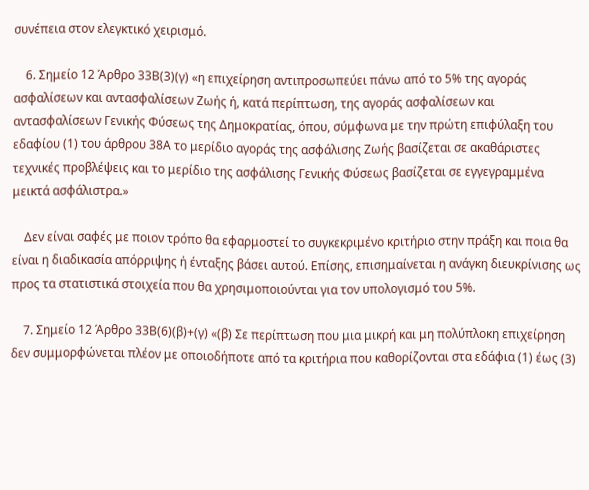συνέπεια στον ελεγκτικό χειρισμό.

    6. Σημείο 12 Άρθρο 33Β(3)(γ) «η επιχείρηση αντιπροσωπεύει πάνω από το 5% της αγοράς ασφαλίσεων και αντασφαλίσεων Ζωής ή, κατά περίπτωση, της αγοράς ασφαλίσεων και αντασφαλίσεων Γενικής Φύσεως της Δημοκρατίας, όπου, σύμφωνα με την πρώτη επιφύλαξη του εδαφίου (1) του άρθρου 38Α το μερίδιο αγοράς της ασφάλισης Ζωής βασίζεται σε ακαθάριστες τεχνικές προβλέψεις και το μερίδιο της ασφάλισης Γενικής Φύσεως βασίζεται σε εγγεγραμμένα μεικτά ασφάλιστρα.»

    Δεν είναι σαφές με ποιον τρόπο θα εφαρμοστεί το συγκεκριμένο κριτήριο στην πράξη και ποια θα είναι η διαδικασία απόρριψης ή ένταξης βάσει αυτού. Επίσης, επισημαίνεται η ανάγκη διευκρίνισης ως προς τα στατιστικά στοιχεία που θα χρησιμοποιούνται για τον υπολογισμό του 5%.

    7. Σημείο 12 Άρθρο 33Β(6)(β)+(γ) «(β) Σε περίπτωση που μια μικρή και μη πολύπλοκη επιχείρηση δεν συμμορφώνεται πλέον με οποιοδήποτε από τα κριτήρια που καθορίζονται στα εδάφια (1) έως (3)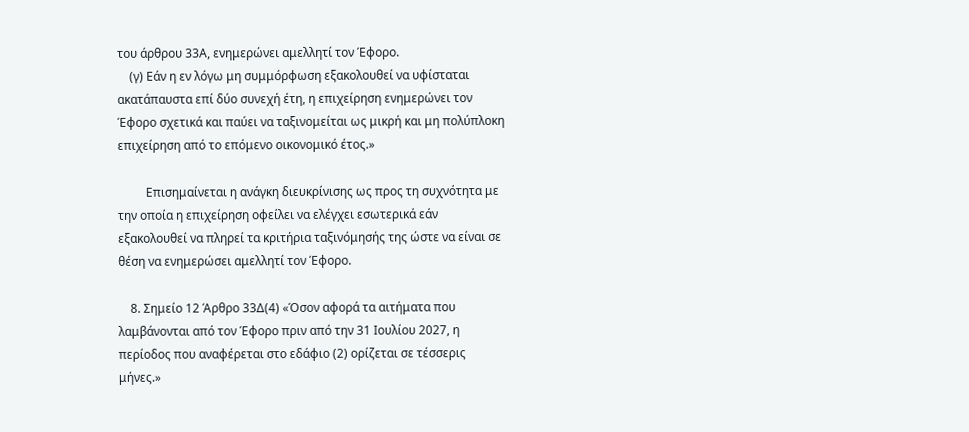του άρθρου 33Α, ενημερώνει αμελλητί τον Έφορο.
    (γ) Εάν η εν λόγω μη συμμόρφωση εξακολουθεί να υφίσταται ακατάπαυστα επί δύο συνεχή έτη, η επιχείρηση ενημερώνει τον Έφορο σχετικά και παύει να ταξινομείται ως μικρή και μη πολύπλοκη επιχείρηση από το επόμενο οικονομικό έτος.»

    Eπισημαίνεται η ανάγκη διευκρίνισης ως προς τη συχνότητα με την οποία η επιχείρηση οφείλει να ελέγχει εσωτερικά εάν εξακολουθεί να πληρεί τα κριτήρια ταξινόμησής της ώστε να είναι σε θέση να ενημερώσει αμελλητί τον Έφορο.

    8. Σημείο 12 Άρθρο 33Δ(4) «Όσον αφορά τα αιτήματα που λαμβάνονται από τον Έφορο πριν από την 31 Ιουλίου 2027, η περίοδος που αναφέρεται στο εδάφιο (2) ορίζεται σε τέσσερις μήνες.»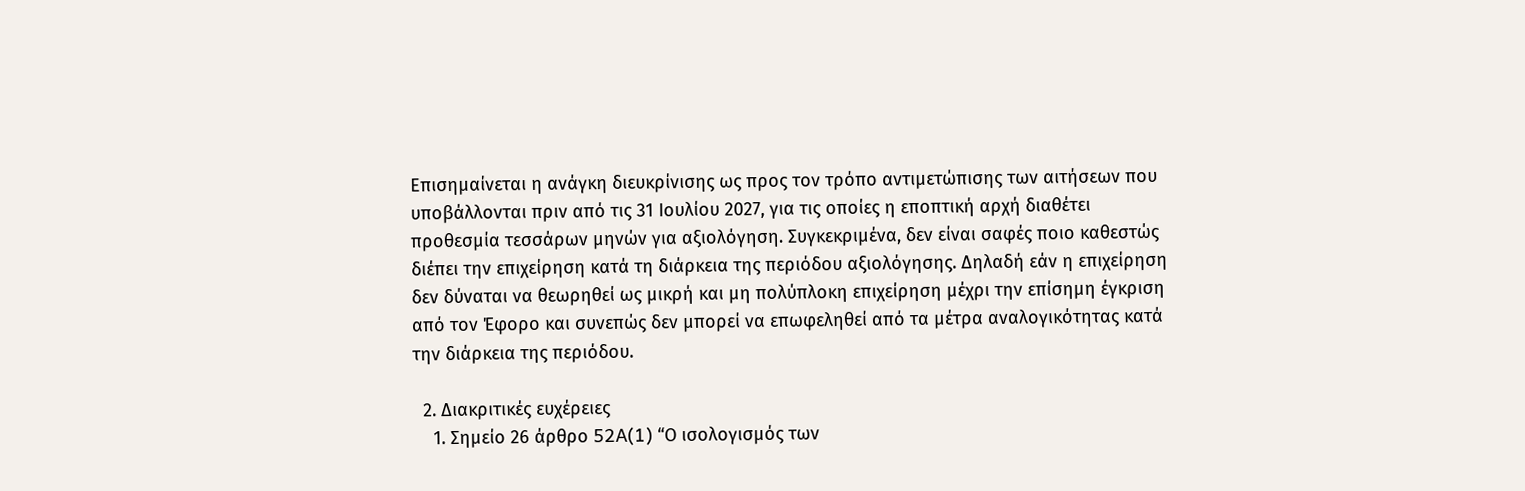Eπισημαίνεται η ανάγκη διευκρίνισης ως προς τον τρόπο αντιμετώπισης των αιτήσεων που υποβάλλονται πριν από τις 31 Ιουλίου 2027, για τις οποίες η εποπτική αρχή διαθέτει προθεσμία τεσσάρων μηνών για αξιολόγηση. Συγκεκριμένα, δεν είναι σαφές ποιο καθεστώς διέπει την επιχείρηση κατά τη διάρκεια της περιόδου αξιολόγησης. Δηλαδή εάν η επιχείρηση δεν δύναται να θεωρηθεί ως μικρή και μη πολύπλοκη επιχείρηση μέχρι την επίσημη έγκριση από τον Έφορο και συνεπώς δεν μπορεί να επωφεληθεί από τα μέτρα αναλογικότητας κατά την διάρκεια της περιόδου.

  2. Διακριτικές ευχέρειες
    1. Σημείο 26 άρθρο 52A(1) “Ο ισολογισμός των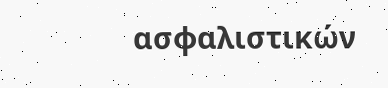ασφαλιστικών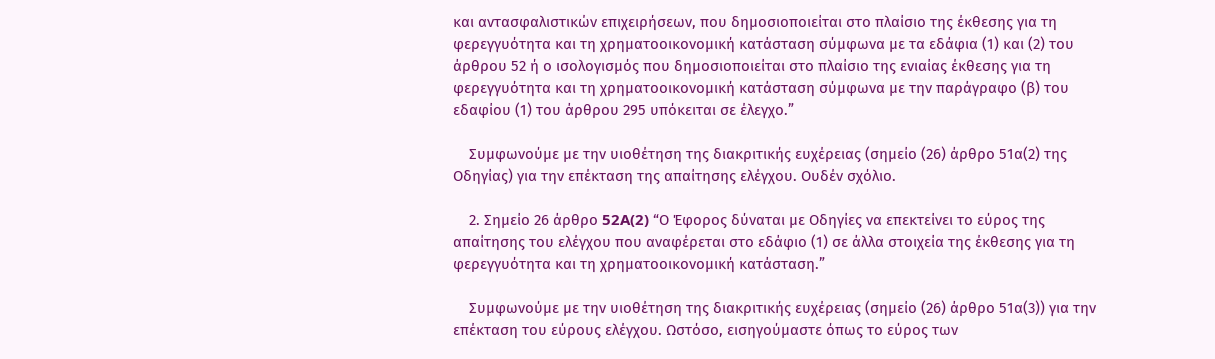και αντασφαλιστικών επιχειρήσεων, που δημοσιοποιείται στο πλαίσιο της έκθεσης για τη φερεγγυότητα και τη χρηματοοικονομική κατάσταση σύμφωνα με τα εδάφια (1) και (2) του άρθρου 52 ή ο ισολογισμός που δημοσιοποιείται στο πλαίσιο της ενιαίας έκθεσης για τη φερεγγυότητα και τη χρηματοοικονομική κατάσταση σύμφωνα με την παράγραφο (β) του εδαφίου (1) του άρθρου 295 υπόκειται σε έλεγχο.”

    Συμφωνούμε με την υιοθέτηση της διακριτικής ευχέρειας (σημείο (26) άρθρο 51α(2) της Οδηγίας) για την επέκταση της απαίτησης ελέγχου. Ουδέν σχόλιο.

    2. Σημείο 26 άρθρο 52A(2) “Ο Έφορος δύναται με Οδηγίες να επεκτείνει το εύρος της απαίτησης του ελέγχου που αναφέρεται στο εδάφιο (1) σε άλλα στοιχεία της έκθεσης για τη φερεγγυότητα και τη χρηματοοικονομική κατάσταση.”

    Συμφωνούμε με την υιοθέτηση της διακριτικής ευχέρειας (σημείο (26) άρθρο 51α(3)) για την επέκταση του εύρους ελέγχου. Ωστόσο, εισηγούμαστε όπως το εύρος των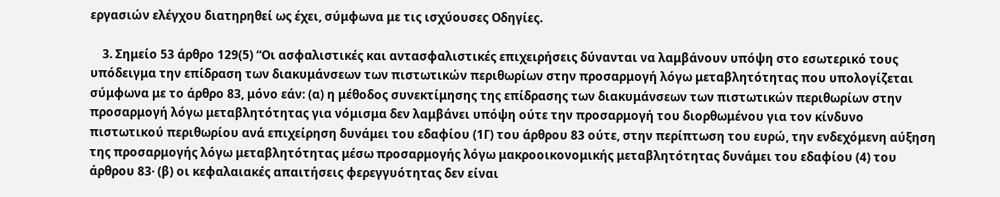εργασιών ελέγχου διατηρηθεί ως έχει, σύμφωνα με τις ισχύουσες Οδηγίες.

    3. Σημείο 53 άρθρο 129(5) “Οι ασφαλιστικές και αντασφαλιστικές επιχειρήσεις δύνανται να λαμβάνουν υπόψη στο εσωτερικό τους υπόδειγμα την επίδραση των διακυμάνσεων των πιστωτικών περιθωρίων στην προσαρμογή λόγω μεταβλητότητας που υπολογίζεται σύμφωνα με το άρθρο 83, μόνο εάν: (α) η μέθοδος συνεκτίμησης της επίδρασης των διακυμάνσεων των πιστωτικών περιθωρίων στην προσαρμογή λόγω μεταβλητότητας για νόμισμα δεν λαμβάνει υπόψη ούτε την προσαρμογή του διορθωμένου για τον κίνδυνο πιστωτικού περιθωρίου ανά επιχείρηση δυνάμει του εδαφίου (1Γ) του άρθρου 83 ούτε, στην περίπτωση του ευρώ, την ενδεχόμενη αύξηση της προσαρμογής λόγω μεταβλητότητας μέσω προσαρμογής λόγω μακροοικονομικής μεταβλητότητας δυνάμει του εδαφίου (4) του άρθρου 83· (β) οι κεφαλαιακές απαιτήσεις φερεγγυότητας δεν είναι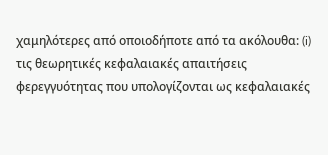χαμηλότερες από οποιοδήποτε από τα ακόλουθα: (i) τις θεωρητικές κεφαλαιακές απαιτήσεις φερεγγυότητας που υπολογίζονται ως κεφαλαιακές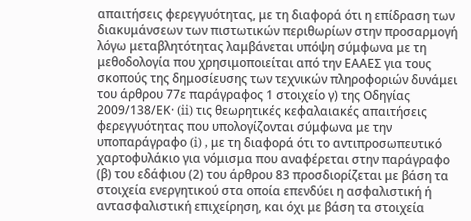απαιτήσεις φερεγγυότητας, με τη διαφορά ότι η επίδραση των διακυμάνσεων των πιστωτικών περιθωρίων στην προσαρμογή λόγω μεταβλητότητας λαμβάνεται υπόψη σύμφωνα με τη μεθοδολογία που χρησιμοποιείται από την ΕΑΑΕΣ για τους σκοπούς της δημοσίευσης των τεχνικών πληροφοριών δυνάμει του άρθρου 77ε παράγραφος 1 στοιχείο γ) της Οδηγίας 2009/138/ΕΚ· (ii) τις θεωρητικές κεφαλαιακές απαιτήσεις φερεγγυότητας που υπολογίζονται σύμφωνα με την υποπαράγραφο (i) , με τη διαφορά ότι το αντιπροσωπευτικό χαρτοφυλάκιο για νόμισμα που αναφέρεται στην παράγραφο (β) του εδάφιου (2) του άρθρου 83 προσδιορίζεται με βάση τα στοιχεία ενεργητικού στα οποία επενδύει η ασφαλιστική ή αντασφαλιστική επιχείρηση, και όχι με βάση τα στοιχεία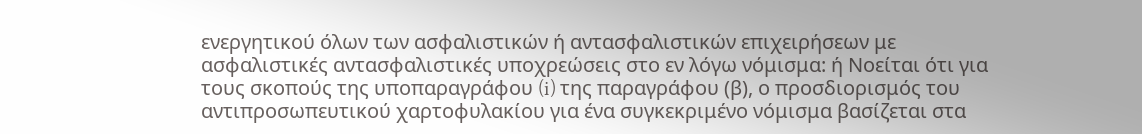ενεργητικού όλων των ασφαλιστικών ή αντασφαλιστικών επιχειρήσεων με ασφαλιστικές αντασφαλιστικές υποχρεώσεις στο εν λόγω νόμισμα: ή Νοείται ότι για τους σκοπούς της υποπαραγράφου (i) της παραγράφου (β), ο προσδιορισμός του αντιπροσωπευτικού χαρτοφυλακίου για ένα συγκεκριμένο νόμισμα βασίζεται στα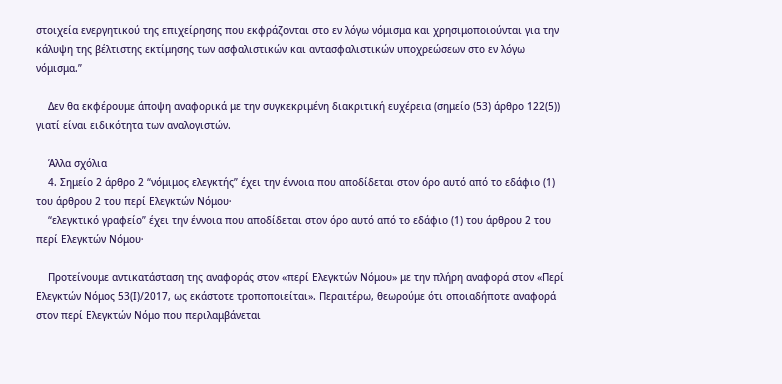στοιχεία ενεργητικού της επιχείρησης που εκφράζονται στο εν λόγω νόμισμα και χρησιμοποιούνται για την κάλυψη της βέλτιστης εκτίμησης των ασφαλιστικών και αντασφαλιστικών υποχρεώσεων στο εν λόγω νόμισμα.”

    Δεν θα εκφέρουμε άποψη αναφορικά με την συγκεκριμένη διακριτική ευχέρεια (σημείο (53) άρθρο 122(5)) γιατί είναι ειδικότητα των αναλογιστών.

    Άλλα σχόλια
    4. Σημείο 2 άρθρο 2 “νόμιμος ελεγκτής” έχει την έννοια που αποδίδεται στον όρο αυτό από το εδάφιο (1) του άρθρου 2 του περί Ελεγκτών Νόμου∙
    “ελεγκτικό γραφείο” έχει την έννοια που αποδίδεται στον όρο αυτό από το εδάφιο (1) του άρθρου 2 του περί Ελεγκτών Νόμου∙

    Προτείνουμε αντικατάσταση της αναφοράς στον «περί Ελεγκτών Νόμου» με την πλήρη αναφορά στον «Περί Ελεγκτών Νόμος 53(Ι)/2017, ως εκάστοτε τροποποιείται». Περαιτέρω, θεωρούμε ότι οποιαδήποτε αναφορά στον περί Ελεγκτών Νόμο που περιλαμβάνεται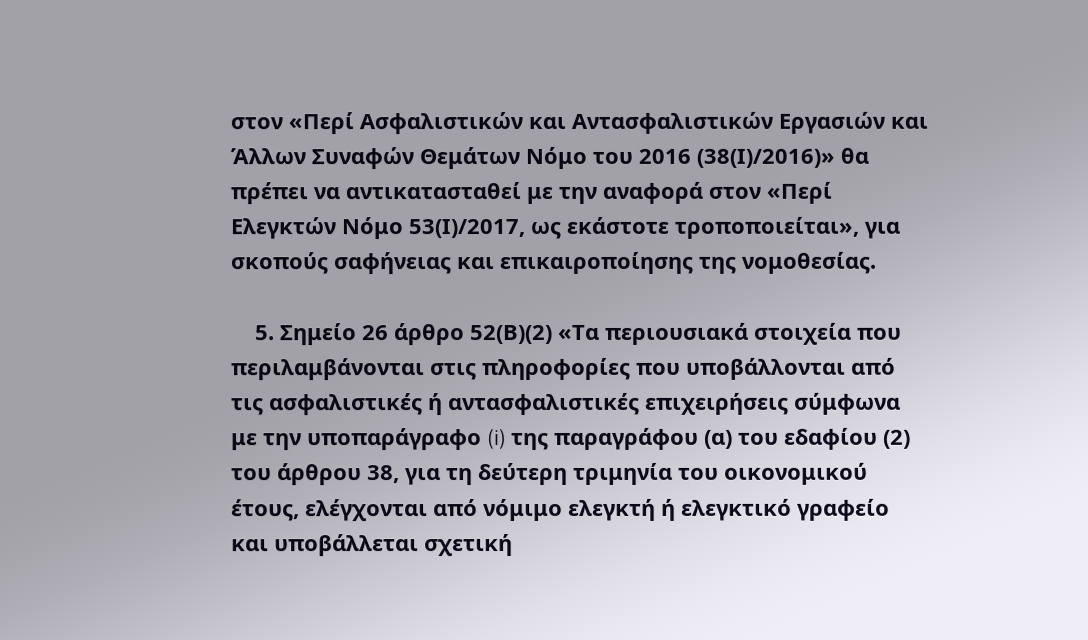στον «Περί Ασφαλιστικών και Αντασφαλιστικών Εργασιών και Άλλων Συναφών Θεμάτων Νόμο του 2016 (38(Ι)/2016)» θα πρέπει να αντικατασταθεί με την αναφορά στον «Περί Ελεγκτών Νόμο 53(Ι)/2017, ως εκάστοτε τροποποιείται», για σκοπούς σαφήνειας και επικαιροποίησης της νομοθεσίας.

    5. Σημείο 26 άρθρο 52(Β)(2) «Τα περιουσιακά στοιχεία που περιλαμβάνονται στις πληροφορίες που υποβάλλονται από τις ασφαλιστικές ή αντασφαλιστικές επιχειρήσεις σύμφωνα με την υποπαράγραφο (i) της παραγράφου (α) του εδαφίου (2) του άρθρου 38, για τη δεύτερη τριμηνία του οικονομικού έτους, ελέγχονται από νόμιμο ελεγκτή ή ελεγκτικό γραφείο και υποβάλλεται σχετική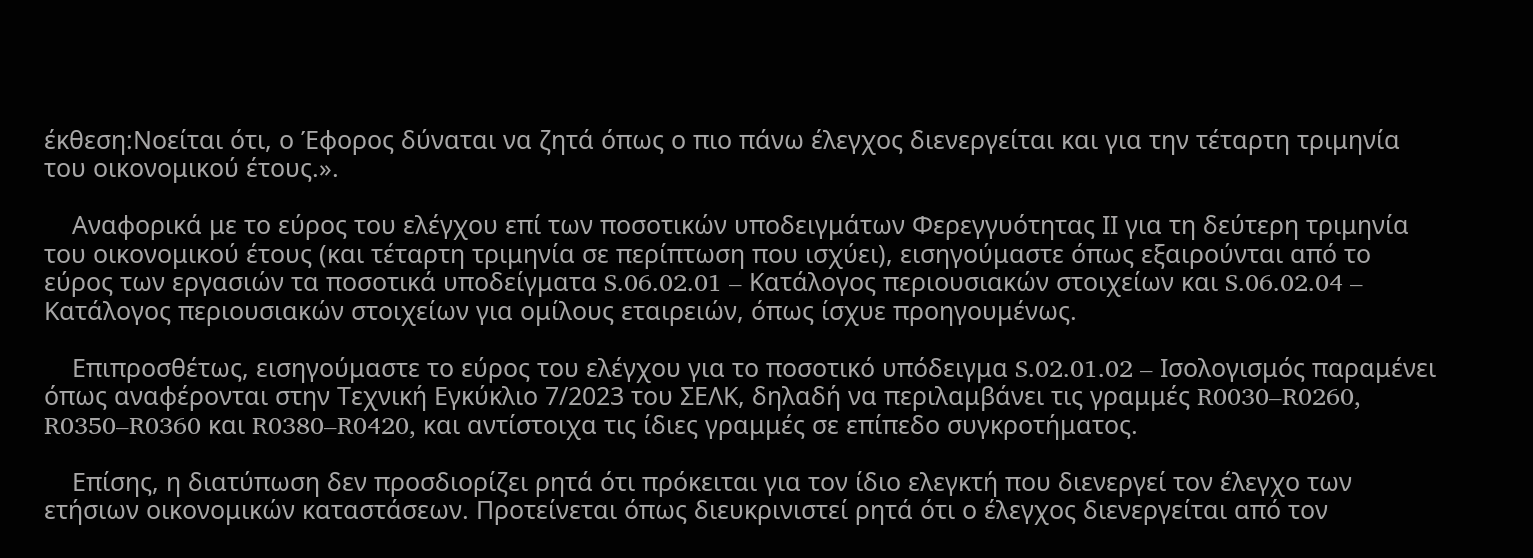έκθεση:Νοείται ότι, ο Έφορος δύναται να ζητά όπως ο πιο πάνω έλεγχος διενεργείται και για την τέταρτη τριμηνία του οικονομικού έτους.».

    Αναφορικά με το εύρος του ελέγχου επί των ποσοτικών υποδειγμάτων Φερεγγυότητας ΙΙ για τη δεύτερη τριμηνία του οικονομικού έτους (και τέταρτη τριμηνία σε περίπτωση που ισχύει), εισηγούμαστε όπως εξαιρούνται από το εύρος των εργασιών τα ποσοτικά υποδείγματα S.06.02.01 – Κατάλογος περιουσιακών στοιχείων και S.06.02.04 – Κατάλογος περιουσιακών στοιχείων για ομίλους εταιρειών, όπως ίσχυε προηγουμένως.

    Επιπροσθέτως, εισηγούμαστε το εύρος του ελέγχου για το ποσοτικό υπόδειγμα S.02.01.02 – Ισολογισμός παραμένει όπως αναφέρονται στην Τεχνική Εγκύκλιο 7/2023 του ΣΕΛΚ, δηλαδή να περιλαμβάνει τις γραμμές R0030–R0260, R0350–R0360 και R0380–R0420, και αντίστοιχα τις ίδιες γραμμές σε επίπεδο συγκροτήματος.

    Επίσης, η διατύπωση δεν προσδιορίζει ρητά ότι πρόκειται για τον ίδιο ελεγκτή που διενεργεί τον έλεγχο των ετήσιων οικονομικών καταστάσεων. Προτείνεται όπως διευκρινιστεί ρητά ότι ο έλεγχος διενεργείται από τον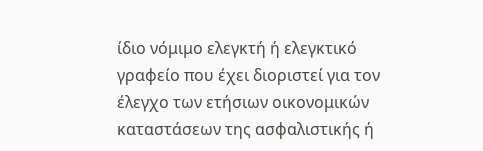ίδιο νόμιμο ελεγκτή ή ελεγκτικό γραφείο που έχει διοριστεί για τον έλεγχο των ετήσιων οικονομικών καταστάσεων της ασφαλιστικής ή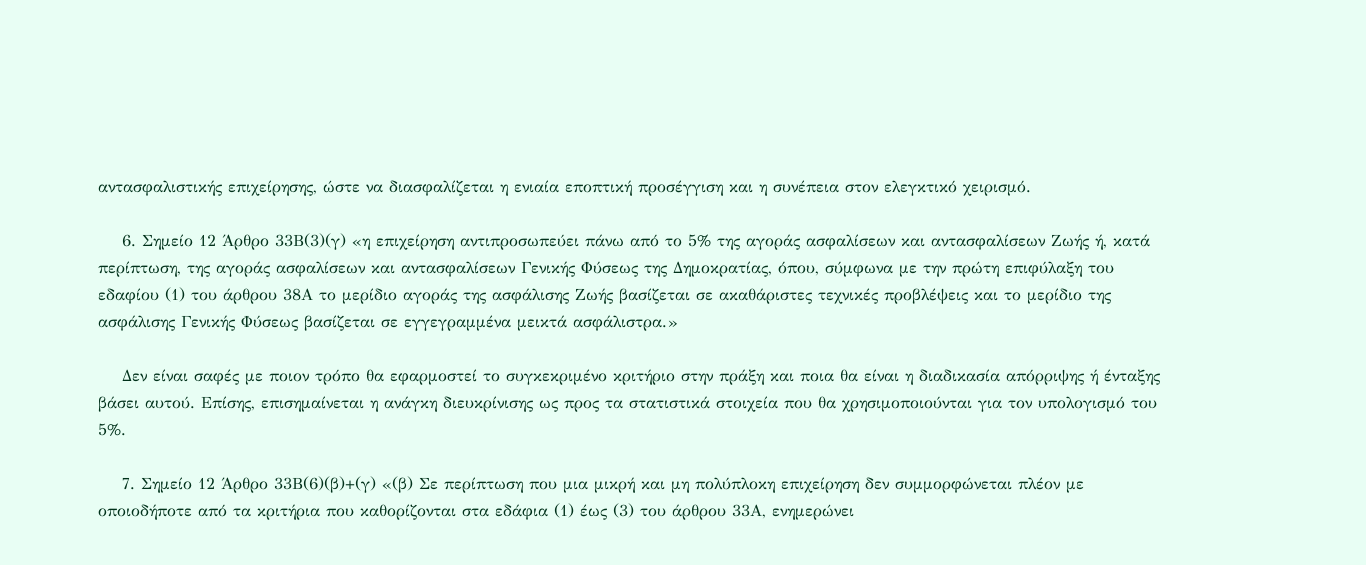αντασφαλιστικής επιχείρησης, ώστε να διασφαλίζεται η ενιαία εποπτική προσέγγιση και η συνέπεια στον ελεγκτικό χειρισμό.

    6. Σημείο 12 Άρθρο 33Β(3)(γ) «η επιχείρηση αντιπροσωπεύει πάνω από το 5% της αγοράς ασφαλίσεων και αντασφαλίσεων Ζωής ή, κατά περίπτωση, της αγοράς ασφαλίσεων και αντασφαλίσεων Γενικής Φύσεως της Δημοκρατίας, όπου, σύμφωνα με την πρώτη επιφύλαξη του εδαφίου (1) του άρθρου 38Α το μερίδιο αγοράς της ασφάλισης Ζωής βασίζεται σε ακαθάριστες τεχνικές προβλέψεις και το μερίδιο της ασφάλισης Γενικής Φύσεως βασίζεται σε εγγεγραμμένα μεικτά ασφάλιστρα.»

    Δεν είναι σαφές με ποιον τρόπο θα εφαρμοστεί το συγκεκριμένο κριτήριο στην πράξη και ποια θα είναι η διαδικασία απόρριψης ή ένταξης βάσει αυτού. Επίσης, επισημαίνεται η ανάγκη διευκρίνισης ως προς τα στατιστικά στοιχεία που θα χρησιμοποιούνται για τον υπολογισμό του 5%.

    7. Σημείο 12 Άρθρο 33Β(6)(β)+(γ) «(β) Σε περίπτωση που μια μικρή και μη πολύπλοκη επιχείρηση δεν συμμορφώνεται πλέον με οποιοδήποτε από τα κριτήρια που καθορίζονται στα εδάφια (1) έως (3) του άρθρου 33Α, ενημερώνει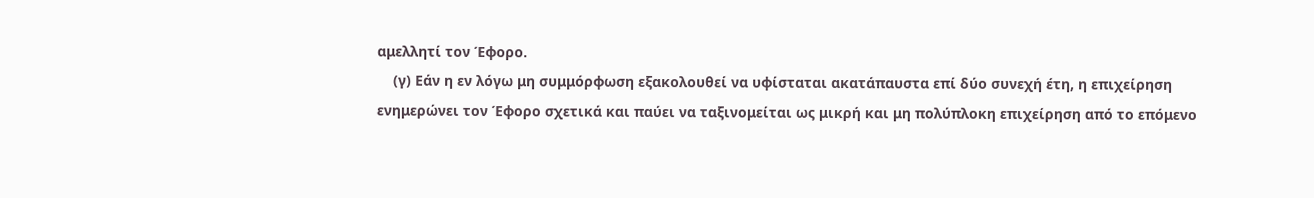αμελλητί τον Έφορο.
    (γ) Εάν η εν λόγω μη συμμόρφωση εξακολουθεί να υφίσταται ακατάπαυστα επί δύο συνεχή έτη, η επιχείρηση ενημερώνει τον Έφορο σχετικά και παύει να ταξινομείται ως μικρή και μη πολύπλοκη επιχείρηση από το επόμενο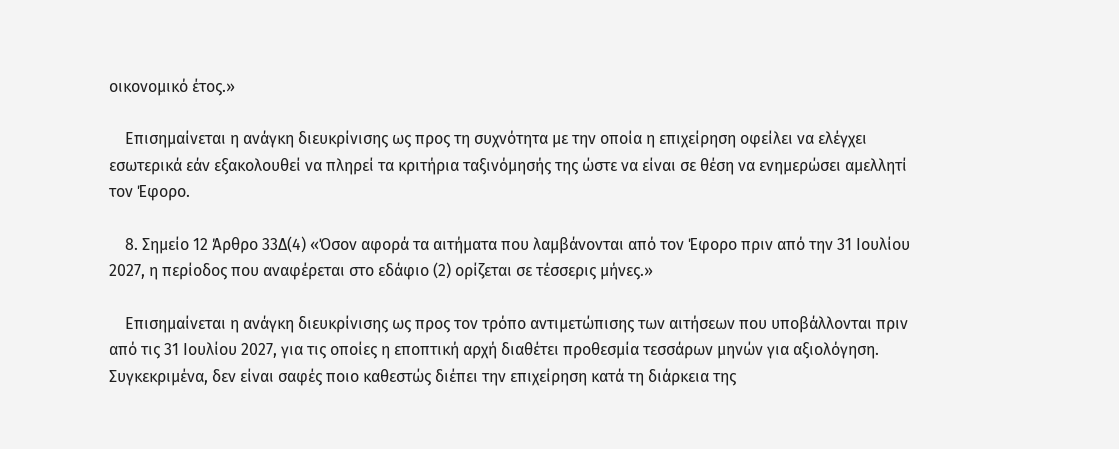οικονομικό έτος.»

    Eπισημαίνεται η ανάγκη διευκρίνισης ως προς τη συχνότητα με την οποία η επιχείρηση οφείλει να ελέγχει εσωτερικά εάν εξακολουθεί να πληρεί τα κριτήρια ταξινόμησής της ώστε να είναι σε θέση να ενημερώσει αμελλητί τον Έφορο.

    8. Σημείο 12 Άρθρο 33Δ(4) «Όσον αφορά τα αιτήματα που λαμβάνονται από τον Έφορο πριν από την 31 Ιουλίου 2027, η περίοδος που αναφέρεται στο εδάφιο (2) ορίζεται σε τέσσερις μήνες.»

    Eπισημαίνεται η ανάγκη διευκρίνισης ως προς τον τρόπο αντιμετώπισης των αιτήσεων που υποβάλλονται πριν από τις 31 Ιουλίου 2027, για τις οποίες η εποπτική αρχή διαθέτει προθεσμία τεσσάρων μηνών για αξιολόγηση. Συγκεκριμένα, δεν είναι σαφές ποιο καθεστώς διέπει την επιχείρηση κατά τη διάρκεια της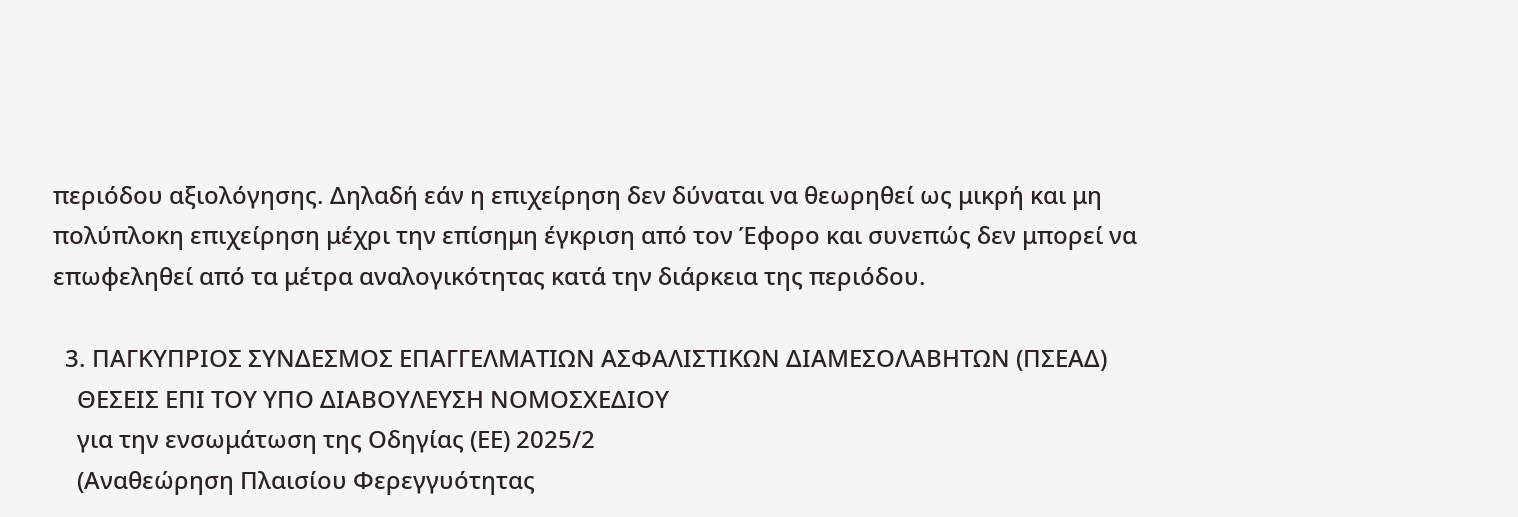περιόδου αξιολόγησης. Δηλαδή εάν η επιχείρηση δεν δύναται να θεωρηθεί ως μικρή και μη πολύπλοκη επιχείρηση μέχρι την επίσημη έγκριση από τον Έφορο και συνεπώς δεν μπορεί να επωφεληθεί από τα μέτρα αναλογικότητας κατά την διάρκεια της περιόδου.

  3. ΠΑΓΚΥΠΡΙΟΣ ΣΥΝΔΕΣΜΟΣ ΕΠΑΓΓΕΛΜΑΤΙΩΝ ΑΣΦΑΛΙΣΤΙΚΩΝ ΔΙΑΜΕΣΟΛΑΒΗΤΩΝ (ΠΣΕΑΔ)
    ΘΕΣΕΙΣ ΕΠΙ ΤΟΥ ΥΠΟ ΔΙΑΒΟΥΛΕΥΣΗ ΝΟΜΟΣΧΕΔΙΟΥ
    για την ενσωμάτωση της Οδηγίας (ΕΕ) 2025/2
    (Αναθεώρηση Πλαισίου Φερεγγυότητας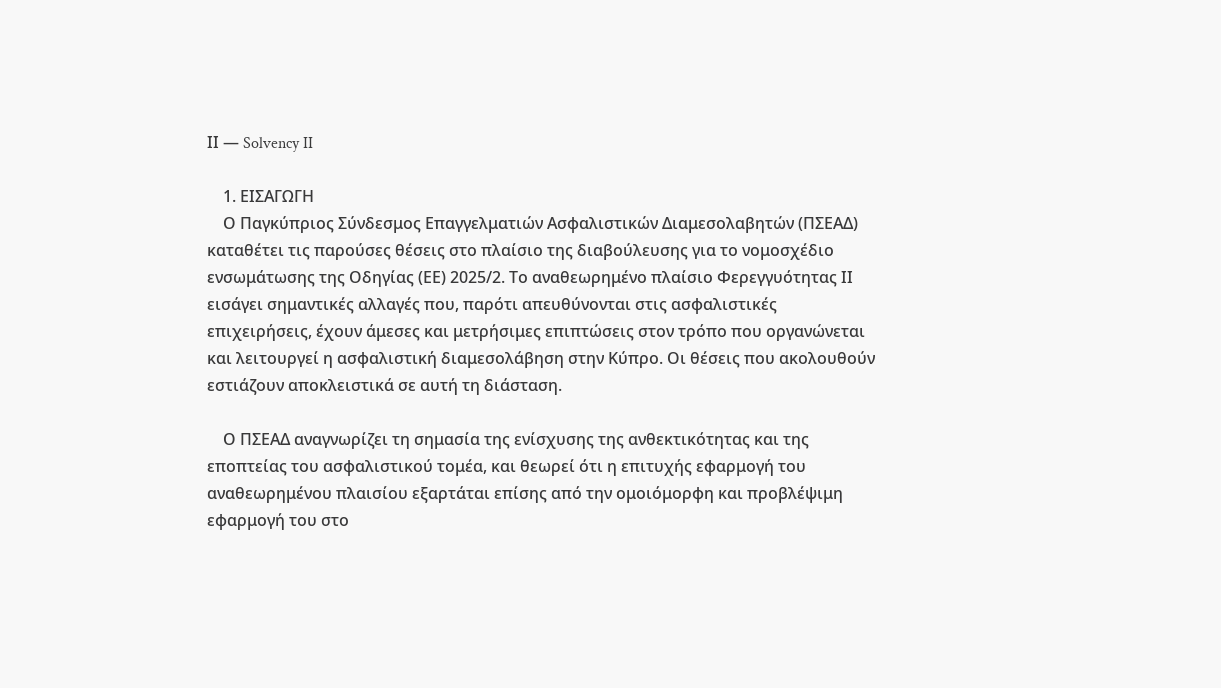ΙΙ — Solvency II

    1. ΕΙΣΑΓΩΓΗ
    Ο Παγκύπριος Σύνδεσμος Επαγγελματιών Ασφαλιστικών Διαμεσολαβητών (ΠΣΕΑΔ) καταθέτει τις παρούσες θέσεις στο πλαίσιο της διαβούλευσης για το νομοσχέδιο ενσωμάτωσης της Οδηγίας (ΕΕ) 2025/2. Το αναθεωρημένο πλαίσιο Φερεγγυότητας ΙΙ εισάγει σημαντικές αλλαγές που, παρότι απευθύνονται στις ασφαλιστικές επιχειρήσεις, έχουν άμεσες και μετρήσιμες επιπτώσεις στον τρόπο που οργανώνεται και λειτουργεί η ασφαλιστική διαμεσολάβηση στην Κύπρο. Οι θέσεις που ακολουθούν εστιάζουν αποκλειστικά σε αυτή τη διάσταση.

    Ο ΠΣΕΑΔ αναγνωρίζει τη σημασία της ενίσχυσης της ανθεκτικότητας και της εποπτείας του ασφαλιστικού τομέα, και θεωρεί ότι η επιτυχής εφαρμογή του αναθεωρημένου πλαισίου εξαρτάται επίσης από την ομοιόμορφη και προβλέψιμη εφαρμογή του στο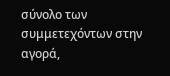σύνολο των συμμετεχόντων στην αγορά,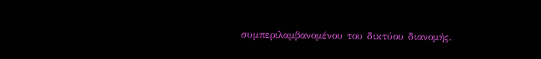συμπεριλαμβανομένου του δικτύου διανομής.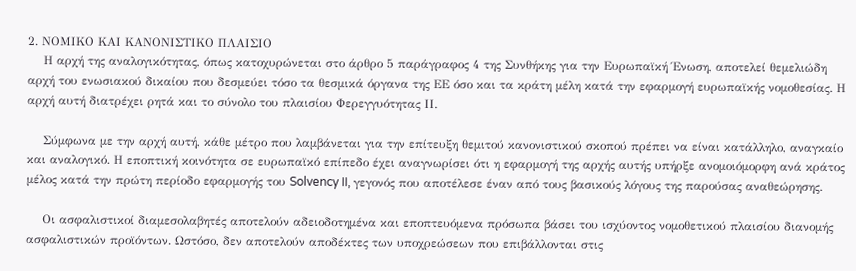2. ΝΟΜΙΚΟ ΚΑΙ ΚΑΝΟΝΙΣΤΙΚΟ ΠΛΑΙΣΙΟ
    Η αρχή της αναλογικότητας, όπως κατοχυρώνεται στο άρθρο 5 παράγραφος 4 της Συνθήκης για την Ευρωπαϊκή Ένωση, αποτελεί θεμελιώδη αρχή του ενωσιακού δικαίου που δεσμεύει τόσο τα θεσμικά όργανα της ΕΕ όσο και τα κράτη μέλη κατά την εφαρμογή ευρωπαϊκής νομοθεσίας. Η αρχή αυτή διατρέχει ρητά και το σύνολο του πλαισίου Φερεγγυότητας ΙΙ.

    Σύμφωνα με την αρχή αυτή, κάθε μέτρο που λαμβάνεται για την επίτευξη θεμιτού κανονιστικού σκοπού πρέπει να είναι κατάλληλο, αναγκαίο και αναλογικό. Η εποπτική κοινότητα σε ευρωπαϊκό επίπεδο έχει αναγνωρίσει ότι η εφαρμογή της αρχής αυτής υπήρξε ανομοιόμορφη ανά κράτος μέλος κατά την πρώτη περίοδο εφαρμογής του Solvency II, γεγονός που αποτέλεσε έναν από τους βασικούς λόγους της παρούσας αναθεώρησης.

    Οι ασφαλιστικοί διαμεσολαβητές αποτελούν αδειοδοτημένα και εποπτευόμενα πρόσωπα βάσει του ισχύοντος νομοθετικού πλαισίου διανομής ασφαλιστικών προϊόντων. Ωστόσο, δεν αποτελούν αποδέκτες των υποχρεώσεων που επιβάλλονται στις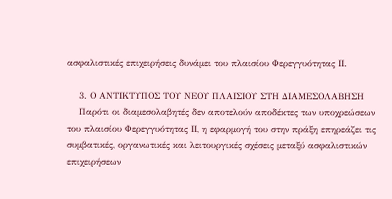ασφαλιστικές επιχειρήσεις δυνάμει του πλαισίου Φερεγγυότητας ΙΙ.

    3. Ο ΑΝΤΙΚΤΥΠΟΣ ΤΟΥ ΝΕΟΥ ΠΛΑΙΣΙΟΥ ΣΤΗ ΔΙΑΜΕΣΟΛΑΒΗΣΗ
    Παρότι οι διαμεσολαβητές δεν αποτελούν αποδέκτες των υποχρεώσεων του πλαισίου Φερεγγυότητας ΙΙ, η εφαρμογή του στην πράξη επηρεάζει τις συμβατικές, οργανωτικές και λειτουργικές σχέσεις μεταξύ ασφαλιστικών επιχειρήσεων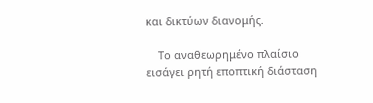και δικτύων διανομής.

    Το αναθεωρημένο πλαίσιο εισάγει ρητή εποπτική διάσταση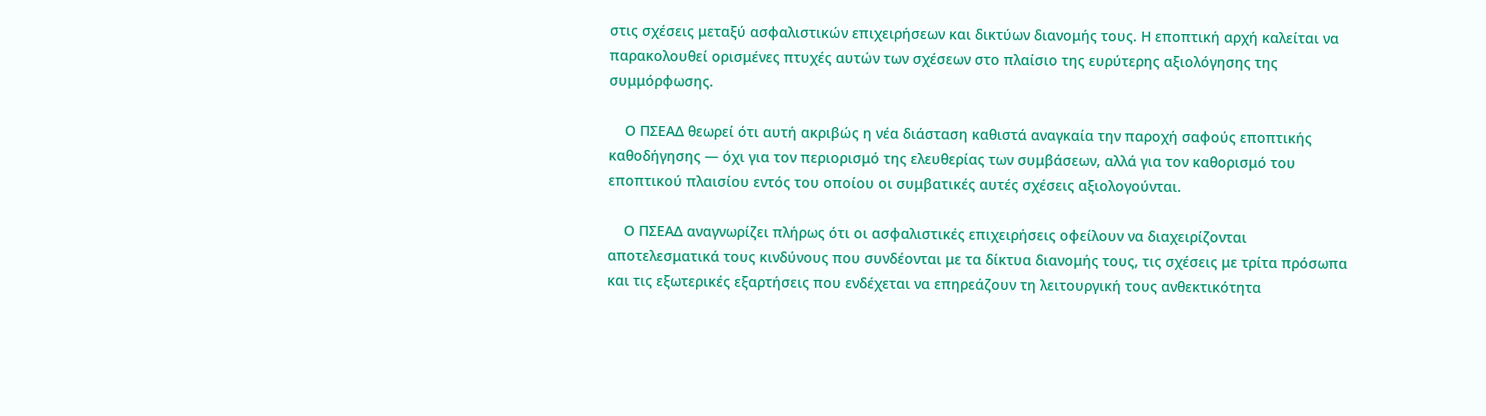στις σχέσεις μεταξύ ασφαλιστικών επιχειρήσεων και δικτύων διανομής τους. Η εποπτική αρχή καλείται να παρακολουθεί ορισμένες πτυχές αυτών των σχέσεων στο πλαίσιο της ευρύτερης αξιολόγησης της συμμόρφωσης.

    Ο ΠΣΕΑΔ θεωρεί ότι αυτή ακριβώς η νέα διάσταση καθιστά αναγκαία την παροχή σαφούς εποπτικής καθοδήγησης — όχι για τον περιορισμό της ελευθερίας των συμβάσεων, αλλά για τον καθορισμό του εποπτικού πλαισίου εντός του οποίου οι συμβατικές αυτές σχέσεις αξιολογούνται.

    Ο ΠΣΕΑΔ αναγνωρίζει πλήρως ότι οι ασφαλιστικές επιχειρήσεις οφείλουν να διαχειρίζονται αποτελεσματικά τους κινδύνους που συνδέονται με τα δίκτυα διανομής τους, τις σχέσεις με τρίτα πρόσωπα και τις εξωτερικές εξαρτήσεις που ενδέχεται να επηρεάζουν τη λειτουργική τους ανθεκτικότητα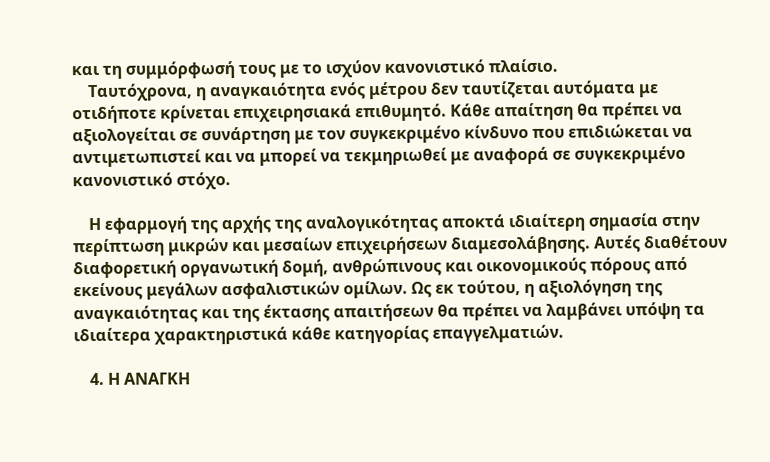και τη συμμόρφωσή τους με το ισχύον κανονιστικό πλαίσιο.
    Ταυτόχρονα, η αναγκαιότητα ενός μέτρου δεν ταυτίζεται αυτόματα με οτιδήποτε κρίνεται επιχειρησιακά επιθυμητό. Κάθε απαίτηση θα πρέπει να αξιολογείται σε συνάρτηση με τον συγκεκριμένο κίνδυνο που επιδιώκεται να αντιμετωπιστεί και να μπορεί να τεκμηριωθεί με αναφορά σε συγκεκριμένο κανονιστικό στόχο.

    Η εφαρμογή της αρχής της αναλογικότητας αποκτά ιδιαίτερη σημασία στην περίπτωση μικρών και μεσαίων επιχειρήσεων διαμεσολάβησης. Αυτές διαθέτουν διαφορετική οργανωτική δομή, ανθρώπινους και οικονομικούς πόρους από εκείνους μεγάλων ασφαλιστικών ομίλων. Ως εκ τούτου, η αξιολόγηση της αναγκαιότητας και της έκτασης απαιτήσεων θα πρέπει να λαμβάνει υπόψη τα ιδιαίτερα χαρακτηριστικά κάθε κατηγορίας επαγγελματιών.

    4. Η ΑΝΑΓΚΗ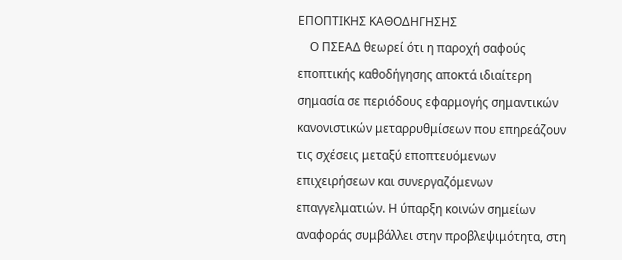ΕΠΟΠΤΙΚΗΣ ΚΑΘΟΔΗΓΗΣΗΣ
    Ο ΠΣΕΑΔ θεωρεί ότι η παροχή σαφούς εποπτικής καθοδήγησης αποκτά ιδιαίτερη σημασία σε περιόδους εφαρμογής σημαντικών κανονιστικών μεταρρυθμίσεων που επηρεάζουν τις σχέσεις μεταξύ εποπτευόμενων επιχειρήσεων και συνεργαζόμενων επαγγελματιών. Η ύπαρξη κοινών σημείων αναφοράς συμβάλλει στην προβλεψιμότητα, στη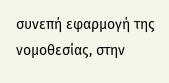συνεπή εφαρμογή της νομοθεσίας, στην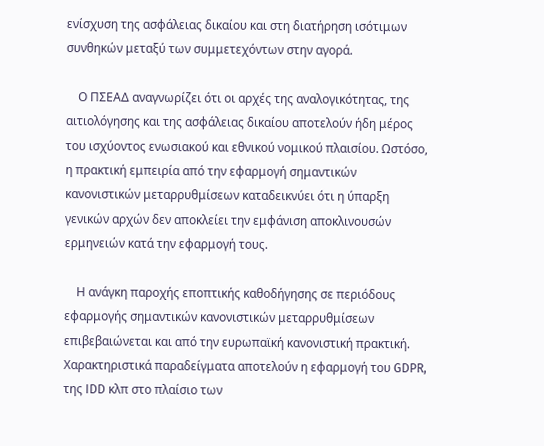ενίσχυση της ασφάλειας δικαίου και στη διατήρηση ισότιμων συνθηκών μεταξύ των συμμετεχόντων στην αγορά.

    Ο ΠΣΕΑΔ αναγνωρίζει ότι οι αρχές της αναλογικότητας, της αιτιολόγησης και της ασφάλειας δικαίου αποτελούν ήδη μέρος του ισχύοντος ενωσιακού και εθνικού νομικού πλαισίου. Ωστόσο, η πρακτική εμπειρία από την εφαρμογή σημαντικών κανονιστικών μεταρρυθμίσεων καταδεικνύει ότι η ύπαρξη γενικών αρχών δεν αποκλείει την εμφάνιση αποκλινουσών ερμηνειών κατά την εφαρμογή τους.

    Η ανάγκη παροχής εποπτικής καθοδήγησης σε περιόδους εφαρμογής σημαντικών κανονιστικών μεταρρυθμίσεων επιβεβαιώνεται και από την ευρωπαϊκή κανονιστική πρακτική. Χαρακτηριστικά παραδείγματα αποτελούν η εφαρμογή του GDPR, της IDD κλπ στο πλαίσιο των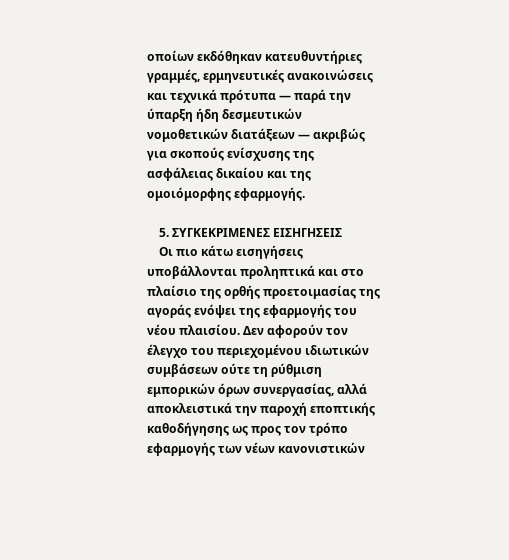οποίων εκδόθηκαν κατευθυντήριες γραμμές, ερμηνευτικές ανακοινώσεις και τεχνικά πρότυπα — παρά την ύπαρξη ήδη δεσμευτικών νομοθετικών διατάξεων — ακριβώς για σκοπούς ενίσχυσης της ασφάλειας δικαίου και της ομοιόμορφης εφαρμογής.

    5. ΣΥΓΚΕΚΡΙΜΕΝΕΣ ΕΙΣΗΓΗΣΕΙΣ
    Οι πιο κάτω εισηγήσεις υποβάλλονται προληπτικά και στο πλαίσιο της ορθής προετοιμασίας της αγοράς ενόψει της εφαρμογής του νέου πλαισίου. Δεν αφορούν τον έλεγχο του περιεχομένου ιδιωτικών συμβάσεων ούτε τη ρύθμιση εμπορικών όρων συνεργασίας, αλλά αποκλειστικά την παροχή εποπτικής καθοδήγησης ως προς τον τρόπο εφαρμογής των νέων κανονιστικών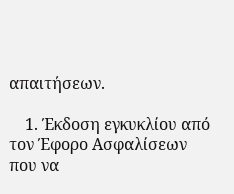απαιτήσεων.

    1. Έκδοση εγκυκλίου από τον Έφορο Ασφαλίσεων που να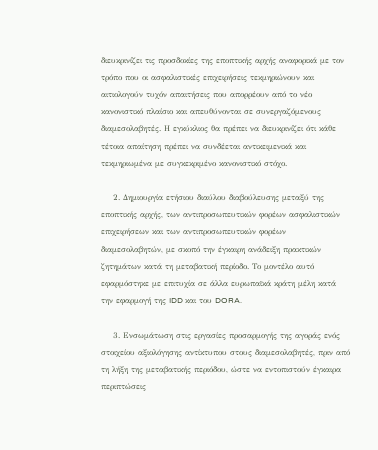διευκρινίζει τις προσδοκίες της εποπτικής αρχής αναφορικά με τον τρόπο που οι ασφαλιστικές επιχειρήσεις τεκμηριώνουν και αιτιολογούν τυχόν απαιτήσεις που απορρέουν από το νέο κανονιστικό πλαίσιο και απευθύνονται σε συνεργαζόμενους διαμεσολαβητές. Η εγκύκλιος θα πρέπει να διευκρινίζει ότι κάθε τέτοια απαίτηση πρέπει να συνδέεται αντικειμενικά και τεκμηριωμένα με συγκεκριμένο κανονιστικό στόχο.

    2. Δημιουργία ετήσιου διαύλου διαβούλευσης μεταξύ της εποπτικής αρχής, των αντιπροσωπευτικών φορέων ασφαλιστικών επιχειρήσεων και των αντιπροσωπευτικών φορέων διαμεσολαβητών, με σκοπό την έγκαιρη ανάδειξη πρακτικών ζητημάτων κατά τη μεταβατική περίοδο. Το μοντέλο αυτό εφαρμόστηκε με επιτυχία σε άλλα ευρωπαϊκά κράτη μέλη κατά την εφαρμογή της IDD και του DORA.

    3. Ενσωμάτωση στις εργασίες προσαρμογής της αγοράς ενός στοιχείου αξιολόγησης αντίκτυπου στους διαμεσολαβητές, πριν από τη λήξη της μεταβατικής περιόδου, ώστε να εντοπιστούν έγκαιρα περιπτώσεις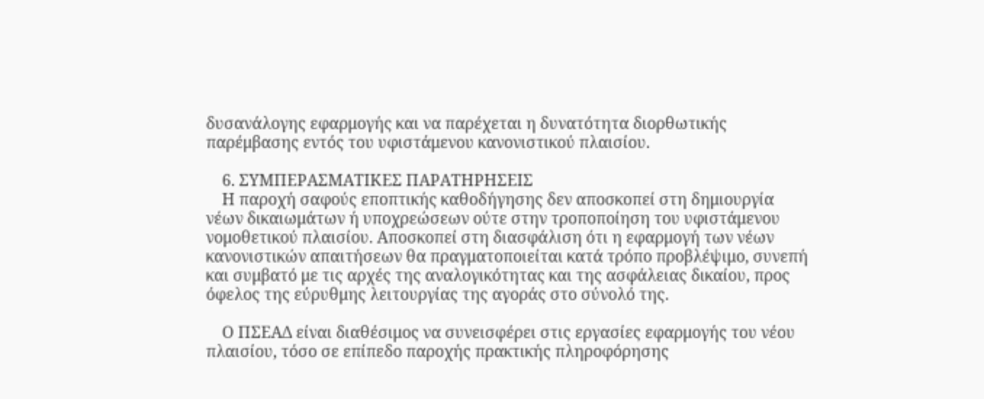δυσανάλογης εφαρμογής και να παρέχεται η δυνατότητα διορθωτικής παρέμβασης εντός του υφιστάμενου κανονιστικού πλαισίου.

    6. ΣΥΜΠΕΡΑΣΜΑΤΙΚΕΣ ΠΑΡΑΤΗΡΗΣΕΙΣ
    Η παροχή σαφούς εποπτικής καθοδήγησης δεν αποσκοπεί στη δημιουργία νέων δικαιωμάτων ή υποχρεώσεων ούτε στην τροποποίηση του υφιστάμενου νομοθετικού πλαισίου. Αποσκοπεί στη διασφάλιση ότι η εφαρμογή των νέων κανονιστικών απαιτήσεων θα πραγματοποιείται κατά τρόπο προβλέψιμο, συνεπή και συμβατό με τις αρχές της αναλογικότητας και της ασφάλειας δικαίου, προς όφελος της εύρυθμης λειτουργίας της αγοράς στο σύνολό της.

    Ο ΠΣΕΑΔ είναι διαθέσιμος να συνεισφέρει στις εργασίες εφαρμογής του νέου πλαισίου, τόσο σε επίπεδο παροχής πρακτικής πληροφόρησης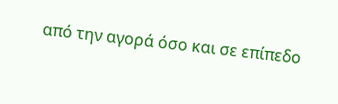από την αγορά όσο και σε επίπεδο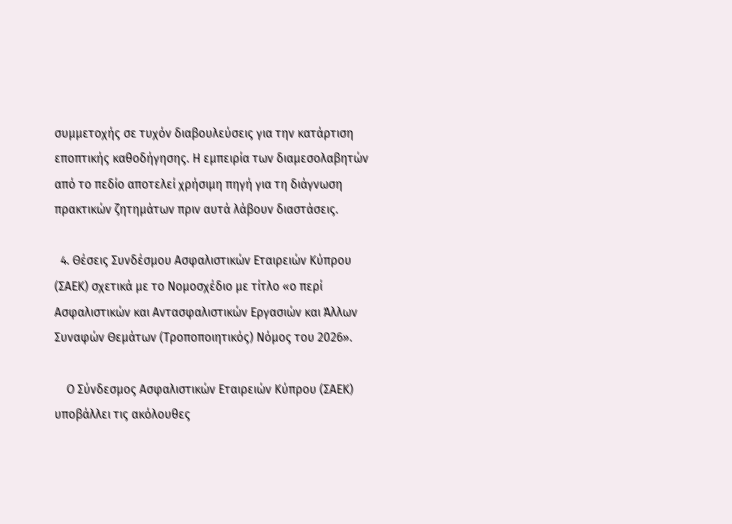συμμετοχής σε τυχόν διαβουλεύσεις για την κατάρτιση εποπτικής καθοδήγησης. Η εμπειρία των διαμεσολαβητών από το πεδίο αποτελεί χρήσιμη πηγή για τη διάγνωση πρακτικών ζητημάτων πριν αυτά λάβουν διαστάσεις.

  4. Θέσεις Συνδέσμου Ασφαλιστικών Εταιρειών Κύπρου (ΣΑΕΚ) σχετικά με το Νομοσχέδιο με τίτλο «ο περί Ασφαλιστικών και Αντασφαλιστικών Εργασιών και Άλλων Συναφών Θεμάτων (Τροποποιητικός) Νόμος του 2026».

    Ο Σύνδεσμος Ασφαλιστικών Εταιρειών Κύπρου (ΣΑΕΚ) υποβάλλει τις ακόλουθες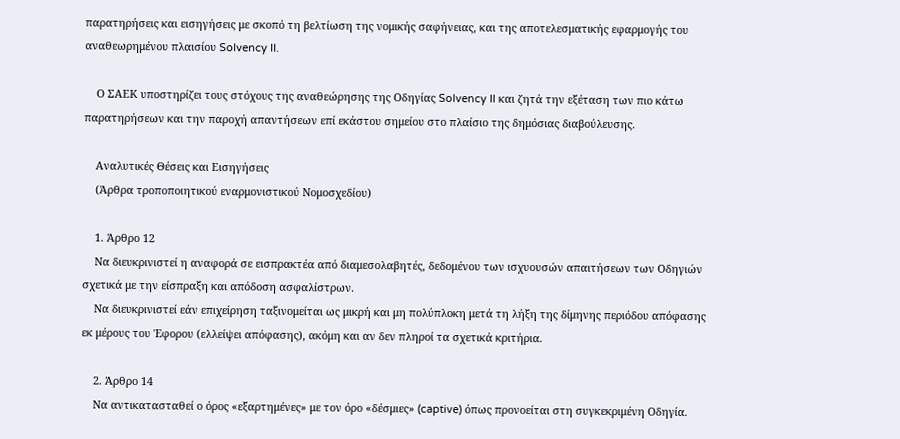παρατηρήσεις και εισηγήσεις με σκοπό τη βελτίωση της νομικής σαφήνειας, και της αποτελεσματικής εφαρμογής του αναθεωρημένου πλαισίου Solvency II.

    Ο ΣΑΕΚ υποστηρίζει τους στόχους της αναθεώρησης της Οδηγίας Solvency II και ζητά την εξέταση των πιο κάτω παρατηρήσεων και την παροχή απαντήσεων επί εκάστου σημείου στο πλαίσιο της δημόσιας διαβούλευσης.

    Αναλυτικές Θέσεις και Εισηγήσεις
    (Άρθρα τροποποιητικού εναρμονιστικού Νομοσχεδίου)

    1. Άρθρο 12
    Να διευκρινιστεί η αναφορά σε εισπρακτέα από διαμεσολαβητές, δεδομένου των ισχυουσών απαιτήσεων των Οδηγιών σχετικά με την είσπραξη και απόδοση ασφαλίστρων.
    Να διευκρινιστεί εάν επιχείρηση ταξινομείται ως μικρή και μη πολύπλοκη μετά τη λήξη της δίμηνης περιόδου απόφασης εκ μέρους του Έφορου (ελλείψει απόφασης), ακόμη και αν δεν πληροί τα σχετικά κριτήρια.

    2. Άρθρο 14
    Να αντικατασταθεί ο όρος «εξαρτημένες» με τον όρο «δέσμιες» (captive) όπως προνοείται στη συγκεκριμένη Οδηγία.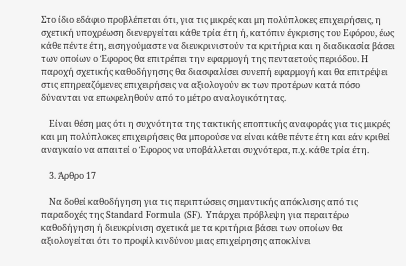Στο ίδιο εδάφιο προβλέπεται ότι, για τις μικρές και μη πολύπλοκες επιχειρήσεις, η σχετική υποχρέωση διενεργείται κάθε τρία έτη ή, κατόπιν έγκρισης του Εφόρου, έως κάθε πέντε έτη, εισηγούμαστε να διευκρινιστούν τα κριτήρια και η διαδικασία βάσει των οποίων ο Έφορος θα επιτρέπει την εφαρμογή της πενταετούς περιόδου. Η παροχή σχετικής καθοδήγησης θα διασφαλίσει συνεπή εφαρμογή και θα επιτρέψει στις επηρεαζόμενες επιχειρήσεις να αξιολογούν εκ των προτέρων κατά πόσο δύνανται να επωφεληθούν από το μέτρο αναλογικότητας.

    Είναι θέση μας ότι η συχνότητα της τακτικής εποπτικής αναφοράς για τις μικρές και μη πολύπλοκες επιχειρήσεις θα μπορούσε να είναι κάθε πέντε έτη και εάν κριθεί αναγκαίο να απαιτεί ο Έφορος να υποβάλλεται συχνότερα, π.χ. κάθε τρία έτη.

    3. Άρθρο 17

    Να δοθεί καθοδήγηση για τις περιπτώσεις σημαντικής απόκλισης από τις παραδοχές της Standard Formula (SF). Υπάρχει πρόβλεψη για περαιτέρω καθοδήγηση ή διευκρίνιση σχετικά με τα κριτήρια βάσει των οποίων θα αξιολογείται ότι το προφίλ κινδύνου μιας επιχείρησης αποκλίνει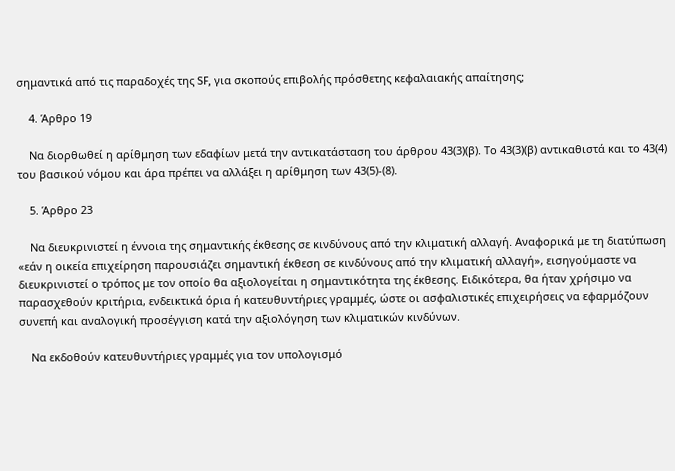σημαντικά από τις παραδοχές της SF, για σκοπούς επιβολής πρόσθετης κεφαλαιακής απαίτησης;

    4. Άρθρο 19

    Να διορθωθεί η αρίθμηση των εδαφίων μετά την αντικατάσταση του άρθρου 43(3)(β). Το 43(3)(β) αντικαθιστά και το 43(4) του βασικού νόμου και άρα πρέπει να αλλάξει η αρίθμηση των 43(5)-(8).

    5. Άρθρο 23

    Να διευκρινιστεί η έννοια της σημαντικής έκθεσης σε κινδύνους από την κλιματική αλλαγή. Αναφορικά με τη διατύπωση «εάν η οικεία επιχείρηση παρουσιάζει σημαντική έκθεση σε κινδύνους από την κλιματική αλλαγή», εισηγούμαστε να διευκρινιστεί ο τρόπος με τον οποίο θα αξιολογείται η σημαντικότητα της έκθεσης. Ειδικότερα, θα ήταν χρήσιμο να παρασχεθούν κριτήρια, ενδεικτικά όρια ή κατευθυντήριες γραμμές, ώστε οι ασφαλιστικές επιχειρήσεις να εφαρμόζουν συνεπή και αναλογική προσέγγιση κατά την αξιολόγηση των κλιματικών κινδύνων.

    Να εκδοθούν κατευθυντήριες γραμμές για τον υπολογισμό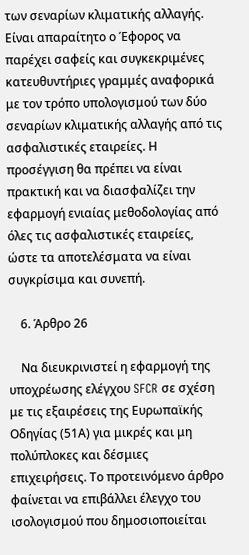των σεναρίων κλιματικής αλλαγής. Είναι απαραίτητο ο Έφορος να παρέχει σαφείς και συγκεκριμένες κατευθυντήριες γραμμές αναφορικά με τον τρόπο υπολογισμού των δύο σεναρίων κλιματικής αλλαγής από τις ασφαλιστικές εταιρείες. Η προσέγγιση θα πρέπει να είναι πρακτική και να διασφαλίζει την εφαρμογή ενιαίας μεθοδολογίας από όλες τις ασφαλιστικές εταιρείες, ώστε τα αποτελέσματα να είναι συγκρίσιμα και συνεπή.

    6. Άρθρο 26

    Να διευκρινιστεί η εφαρμογή της υποχρέωσης ελέγχου SFCR σε σχέση με τις εξαιρέσεις της Ευρωπαϊκής Οδηγίας (51Α) για μικρές και μη πολύπλοκες και δέσμιες επιχειρήσεις. Το προτεινόμενο άρθρο φαίνεται να επιβάλλει έλεγχο του ισολογισμού που δημοσιοποιείται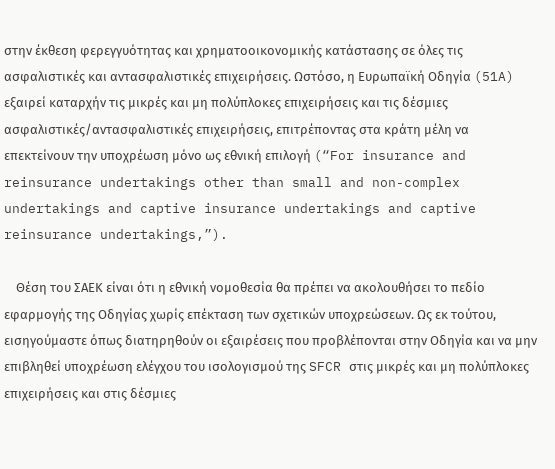στην έκθεση φερεγγυότητας και χρηματοοικονομικής κατάστασης σε όλες τις ασφαλιστικές και αντασφαλιστικές επιχειρήσεις. Ωστόσο, η Ευρωπαϊκή Οδηγία (51A) εξαιρεί καταρχήν τις μικρές και μη πολύπλοκες επιχειρήσεις και τις δέσμιες ασφαλιστικές/αντασφαλιστικές επιχειρήσεις, επιτρέποντας στα κράτη μέλη να επεκτείνουν την υποχρέωση μόνο ως εθνική επιλογή (“For insurance and reinsurance undertakings other than small and non-complex undertakings and captive insurance undertakings and captive reinsurance undertakings,”).

    Θέση του ΣΑΕΚ είναι ότι η εθνική νομοθεσία θα πρέπει να ακολουθήσει το πεδίο εφαρμογής της Οδηγίας χωρίς επέκταση των σχετικών υποχρεώσεων. Ως εκ τούτου, εισηγούμαστε όπως διατηρηθούν οι εξαιρέσεις που προβλέπονται στην Οδηγία και να μην επιβληθεί υποχρέωση ελέγχου του ισολογισμού της SFCR στις μικρές και μη πολύπλοκες επιχειρήσεις και στις δέσμιες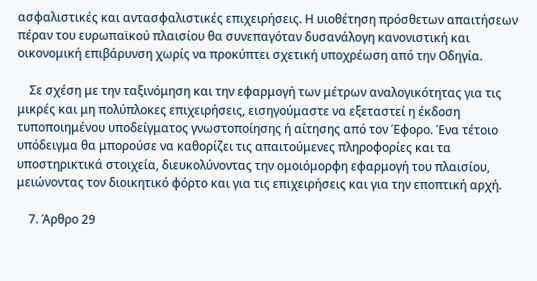ασφαλιστικές και αντασφαλιστικές επιχειρήσεις. Η υιοθέτηση πρόσθετων απαιτήσεων πέραν του ευρωπαϊκού πλαισίου θα συνεπαγόταν δυσανάλογη κανονιστική και οικονομική επιβάρυνση χωρίς να προκύπτει σχετική υποχρέωση από την Οδηγία.

    Σε σχέση με την ταξινόμηση και την εφαρμογή των μέτρων αναλογικότητας για τις μικρές και μη πολύπλοκες επιχειρήσεις, εισηγούμαστε να εξεταστεί η έκδοση τυποποιημένου υποδείγματος γνωστοποίησης ή αίτησης από τον Έφορο. Ένα τέτοιο υπόδειγμα θα μπορούσε να καθορίζει τις απαιτούμενες πληροφορίες και τα υποστηρικτικά στοιχεία, διευκολύνοντας την ομοιόμορφη εφαρμογή του πλαισίου, μειώνοντας τον διοικητικό φόρτο και για τις επιχειρήσεις και για την εποπτική αρχή.

    7. Άρθρο 29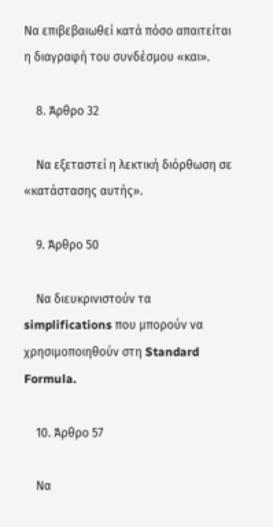Να επιβεβαιωθεί κατά πόσο απαιτείται η διαγραφή του συνδέσμου «και».

    8. Άρθρο 32

    Να εξεταστεί η λεκτική διόρθωση σε «κατάστασης αυτής».

    9. Άρθρο 50

    Να διευκρινιστούν τα simplifications που μπορούν να χρησιμοποιηθούν στη Standard Formula.

    10. Άρθρο 57

    Να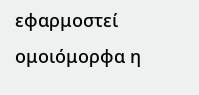εφαρμοστεί ομοιόμορφα η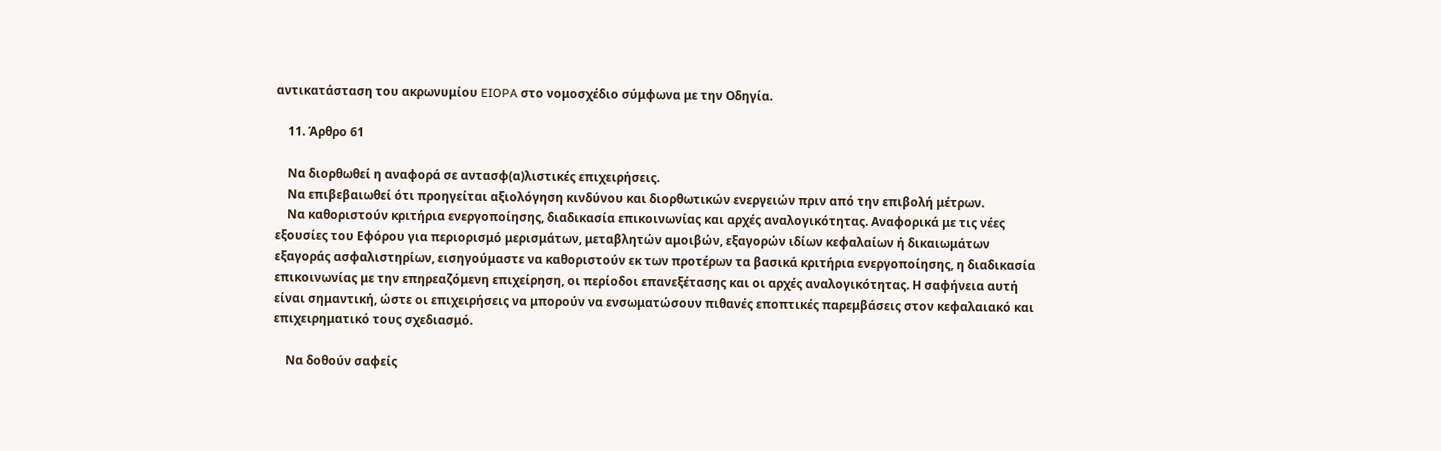αντικατάσταση του ακρωνυμίου EIOPA στο νομοσχέδιο σύμφωνα με την Οδηγία.

    11. Άρθρο 61

    Να διορθωθεί η αναφορά σε αντασφ(α)λιστικές επιχειρήσεις.
    Να επιβεβαιωθεί ότι προηγείται αξιολόγηση κινδύνου και διορθωτικών ενεργειών πριν από την επιβολή μέτρων.
    Να καθοριστούν κριτήρια ενεργοποίησης, διαδικασία επικοινωνίας και αρχές αναλογικότητας. Αναφορικά με τις νέες εξουσίες του Εφόρου για περιορισμό μερισμάτων, μεταβλητών αμοιβών, εξαγορών ιδίων κεφαλαίων ή δικαιωμάτων εξαγοράς ασφαλιστηρίων, εισηγούμαστε να καθοριστούν εκ των προτέρων τα βασικά κριτήρια ενεργοποίησης, η διαδικασία επικοινωνίας με την επηρεαζόμενη επιχείρηση, οι περίοδοι επανεξέτασης και οι αρχές αναλογικότητας. Η σαφήνεια αυτή είναι σημαντική, ώστε οι επιχειρήσεις να μπορούν να ενσωματώσουν πιθανές εποπτικές παρεμβάσεις στον κεφαλαιακό και επιχειρηματικό τους σχεδιασμό.

    Να δοθούν σαφείς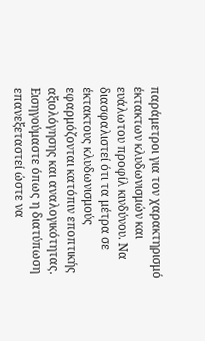παράμετροι για τον χαρακτηρισμό έκτακτων κλυδωνισμών και ευάλωτου προφίλ κινδύνου. Να διασφαλιστεί ότι τα μέτρα σε έκτακτους κλυδωνισμούς εφαρμόζονται κατόπιν εποπτικής αξιολόγησης και αναλογικότητας. Εισηγούμαστε όπως η διατύπωση επανεξεταστεί ώστε να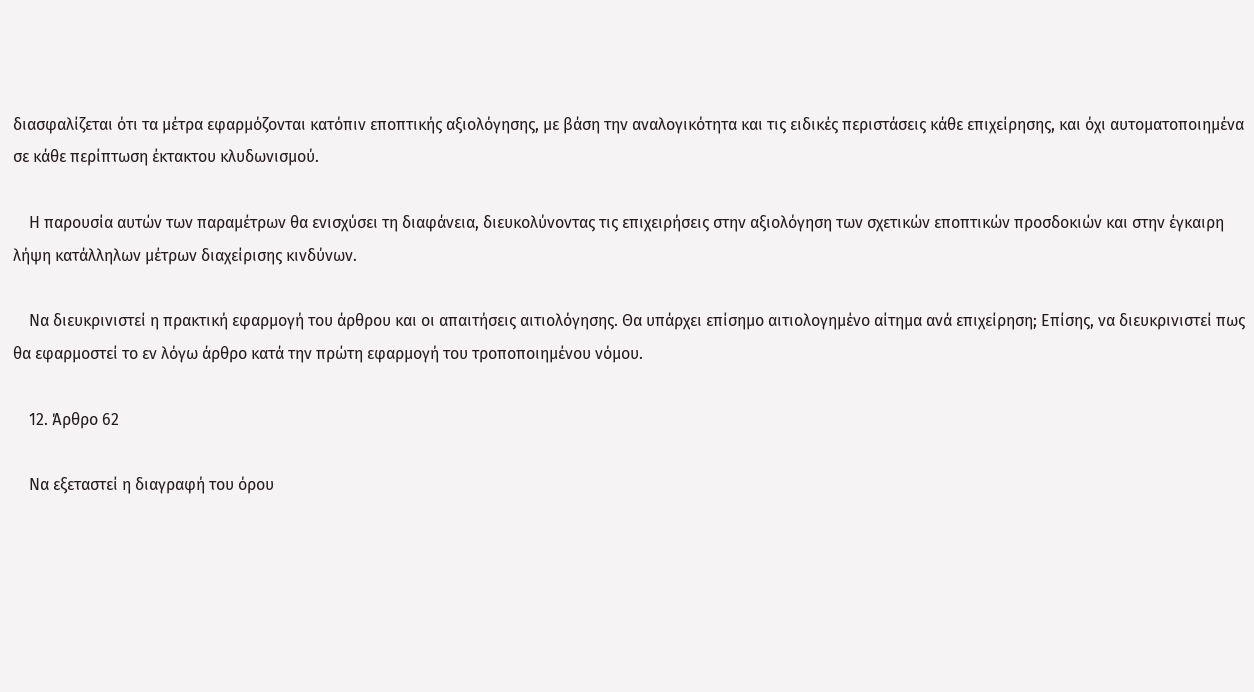διασφαλίζεται ότι τα μέτρα εφαρμόζονται κατόπιν εποπτικής αξιολόγησης, με βάση την αναλογικότητα και τις ειδικές περιστάσεις κάθε επιχείρησης, και όχι αυτοματοποιημένα σε κάθε περίπτωση έκτακτου κλυδωνισμού.

    Η παρουσία αυτών των παραμέτρων θα ενισχύσει τη διαφάνεια, διευκολύνοντας τις επιχειρήσεις στην αξιολόγηση των σχετικών εποπτικών προσδοκιών και στην έγκαιρη λήψη κατάλληλων μέτρων διαχείρισης κινδύνων.

    Να διευκρινιστεί η πρακτική εφαρμογή του άρθρου και οι απαιτήσεις αιτιολόγησης. Θα υπάρχει επίσημο αιτιολογημένο αίτημα ανά επιχείρηση; Επίσης, να διευκρινιστεί πως θα εφαρμοστεί το εν λόγω άρθρο κατά την πρώτη εφαρμογή του τροποποιημένου νόμου.

    12. Άρθρο 62

    Να εξεταστεί η διαγραφή του όρου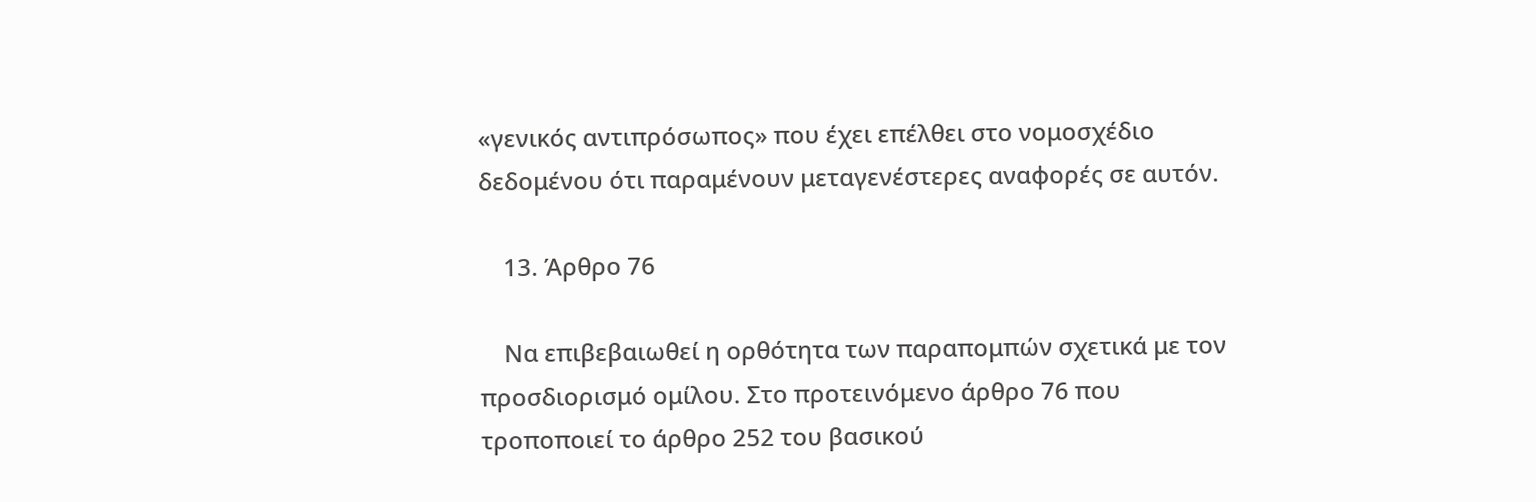«γενικός αντιπρόσωπος» που έχει επέλθει στο νομοσχέδιο δεδομένου ότι παραμένουν μεταγενέστερες αναφορές σε αυτόν.

    13. Άρθρο 76

    Να επιβεβαιωθεί η ορθότητα των παραπομπών σχετικά με τον προσδιορισμό ομίλου. Στο προτεινόμενο άρθρο 76 που τροποποιεί το άρθρο 252 του βασικού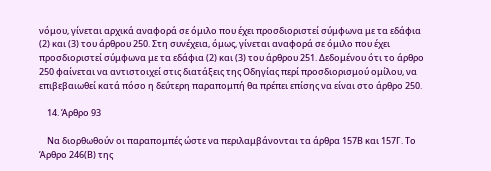νόμου, γίνεται αρχικά αναφορά σε όμιλο που έχει προσδιοριστεί σύμφωνα με τα εδάφια (2) και (3) του άρθρου 250. Στη συνέχεια, όμως, γίνεται αναφορά σε όμιλο που έχει προσδιοριστεί σύμφωνα με τα εδάφια (2) και (3) του άρθρου 251. Δεδομένου ότι το άρθρο 250 φαίνεται να αντιστοιχεί στις διατάξεις της Οδηγίας περί προσδιορισμού ομίλου, να επιβεβαιωθεί κατά πόσο η δεύτερη παραπομπή θα πρέπει επίσης να είναι στο άρθρο 250.

    14. Άρθρο 93

    Να διορθωθούν οι παραπομπές ώστε να περιλαμβάνονται τα άρθρα 157Β και 157Γ. Το Άρθρο 246(Β) της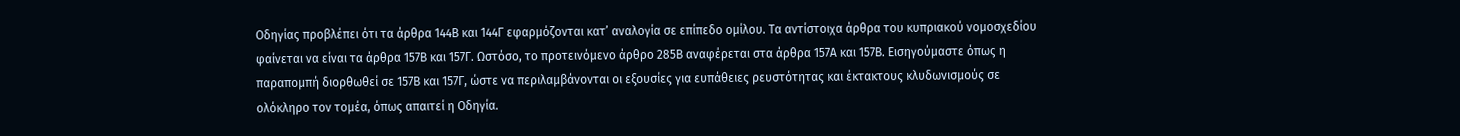Οδηγίας προβλέπει ότι τα άρθρα 144Β και 144Γ εφαρμόζονται κατ’ αναλογία σε επίπεδο ομίλου. Τα αντίστοιχα άρθρα του κυπριακού νομοσχεδίου φαίνεται να είναι τα άρθρα 157Β και 157Γ. Ωστόσο, το προτεινόμενο άρθρο 285Β αναφέρεται στα άρθρα 157Α και 157Β. Εισηγούμαστε όπως η παραπομπή διορθωθεί σε 157Β και 157Γ, ώστε να περιλαμβάνονται οι εξουσίες για ευπάθειες ρευστότητας και έκτακτους κλυδωνισμούς σε ολόκληρο τον τομέα, όπως απαιτεί η Οδηγία.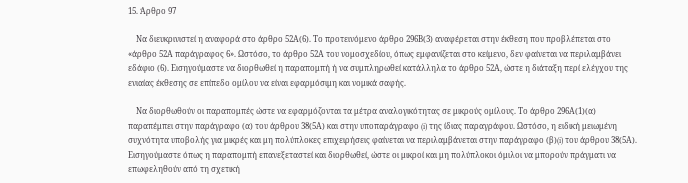15. Άρθρο 97

    Να διευκρινιστεί η αναφορά στο άρθρο 52Α(6). Το προτεινόμενο άρθρο 296Β(3) αναφέρεται στην έκθεση που προβλέπεται στο «άρθρο 52Α παράγραφος 6». Ωστόσο, το άρθρο 52Α του νομοσχεδίου, όπως εμφανίζεται στο κείμενο, δεν φαίνεται να περιλαμβάνει εδάφιο (6). Εισηγούμαστε να διορθωθεί η παραπομπή ή να συμπληρωθεί κατάλληλα το άρθρο 52Α, ώστε η διάταξη περί ελέγχου της ενιαίας έκθεσης σε επίπεδο ομίλου να είναι εφαρμόσιμη και νομικά σαφής.

    Να διορθωθούν οι παραπομπές ώστε να εφαρμόζονται τα μέτρα αναλογικότητας σε μικρούς ομίλους. Το άρθρο 296Α(1)(α) παραπέμπει στην παράγραφο (α) του άρθρου 38(5Α) και στην υποπαράγραφο (i) της ίδιας παραγράφου. Ωστόσο, η ειδική μειωμένη συχνότητα υποβολής για μικρές και μη πολύπλοκες επιχειρήσεις φαίνεται να περιλαμβάνεται στην παράγραφο (β)(i) του άρθρου 38(5Α). Εισηγούμαστε όπως η παραπομπή επανεξεταστεί και διορθωθεί, ώστε οι μικροί και μη πολύπλοκοι όμιλοι να μπορούν πράγματι να επωφεληθούν από τη σχετική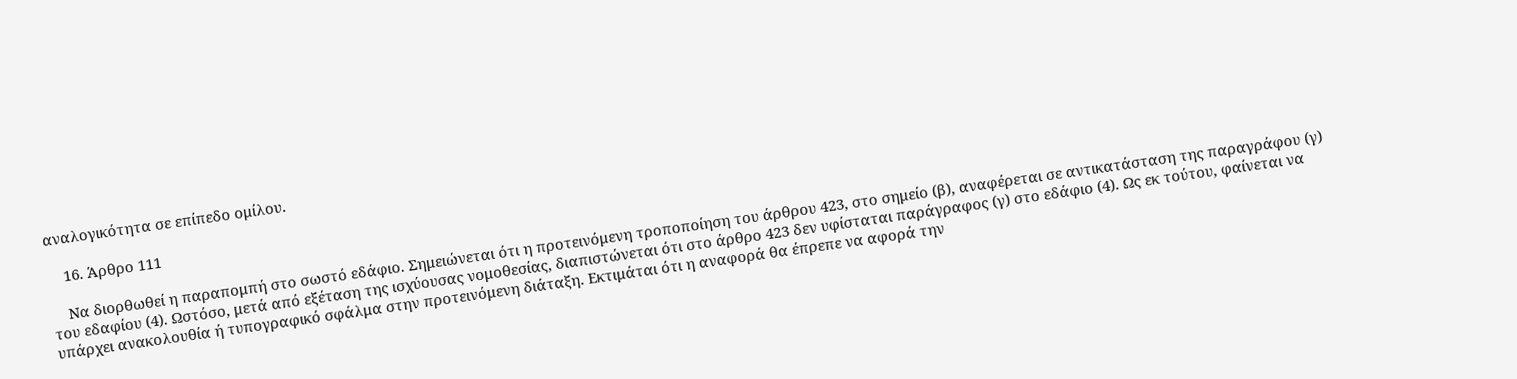αναλογικότητα σε επίπεδο ομίλου.

    16. Άρθρο 111

    Να διορθωθεί η παραπομπή στο σωστό εδάφιο. Σημειώνεται ότι η προτεινόμενη τροποποίηση του άρθρου 423, στο σημείο (β), αναφέρεται σε αντικατάσταση της παραγράφου (γ) του εδαφίου (4). Ωστόσο, μετά από εξέταση της ισχύουσας νομοθεσίας, διαπιστώνεται ότι στο άρθρο 423 δεν υφίσταται παράγραφος (γ) στο εδάφιο (4). Ως εκ τούτου, φαίνεται να υπάρχει ανακολουθία ή τυπογραφικό σφάλμα στην προτεινόμενη διάταξη. Εκτιμάται ότι η αναφορά θα έπρεπε να αφορά την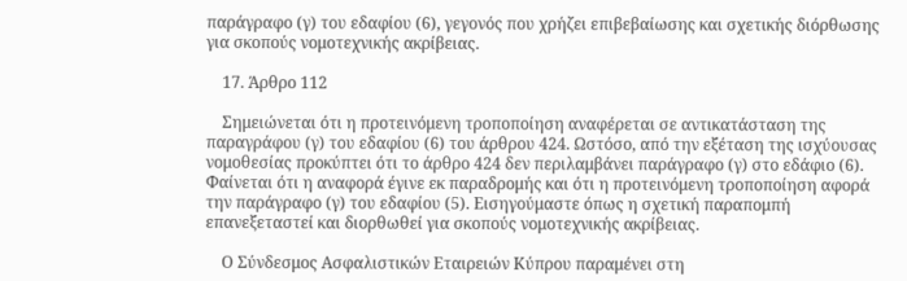παράγραφο (γ) του εδαφίου (6), γεγονός που χρήζει επιβεβαίωσης και σχετικής διόρθωσης για σκοπούς νομοτεχνικής ακρίβειας.

    17. Άρθρο 112

    Σημειώνεται ότι η προτεινόμενη τροποποίηση αναφέρεται σε αντικατάσταση της παραγράφου (γ) του εδαφίου (6) του άρθρου 424. Ωστόσο, από την εξέταση της ισχύουσας νομοθεσίας προκύπτει ότι το άρθρο 424 δεν περιλαμβάνει παράγραφο (γ) στο εδάφιο (6). Φαίνεται ότι η αναφορά έγινε εκ παραδρομής και ότι η προτεινόμενη τροποποίηση αφορά την παράγραφο (γ) του εδαφίου (5). Εισηγούμαστε όπως η σχετική παραπομπή επανεξεταστεί και διορθωθεί για σκοπούς νομοτεχνικής ακρίβειας.

    Ο Σύνδεσμος Ασφαλιστικών Εταιρειών Κύπρου παραμένει στη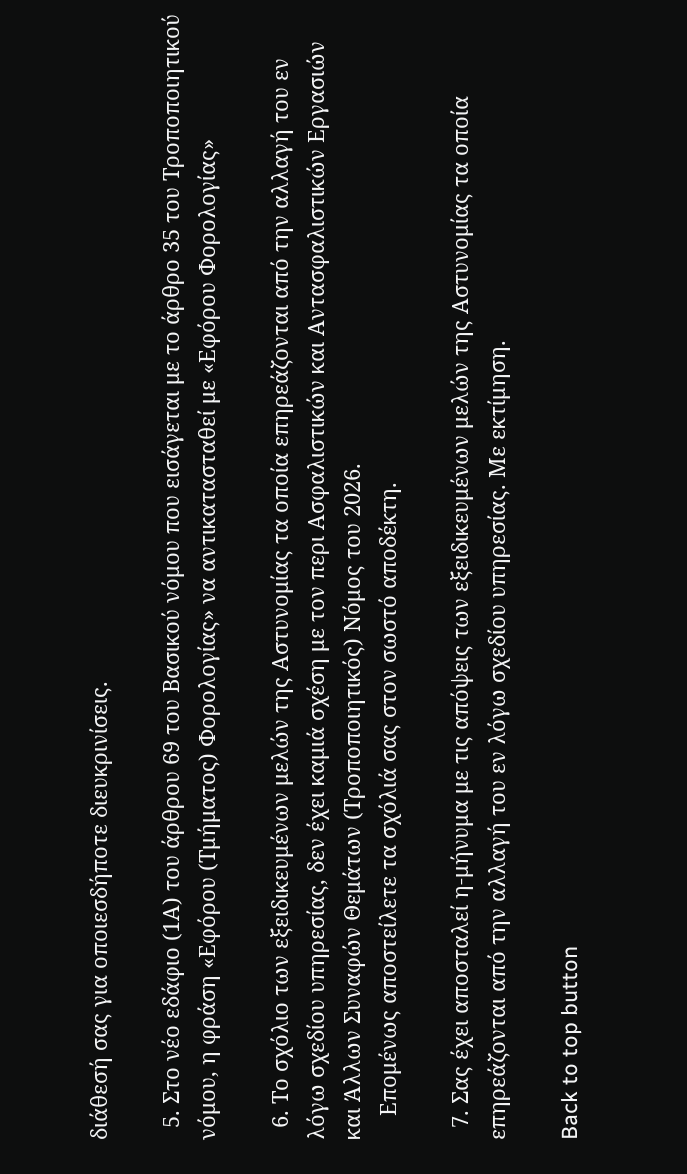διάθεσή σας για οποιεσδήποτε διευκρινίσεις.

  5. Στο νέο εδάφιο (1Α) του άρθρου 69 του Βασικού νόμου που εισάγεται με το άρθρο 35 του Τροποποιητικού νόμου, η φράση «Εφόρου (Τμήματος) Φορολογίας» να αντικατασταθεί με «Εφόρου Φορολογίας»

  6. Το σχόλιο των εξειδικευμένων μελών της Αστυνομίας τα οποία επηρεάζονται από την αλλαγή του εν λόγω σχεδίου υπηρεσίας, δεν έχει καμιά σχέση με τον περι Ασφαλιστικών και Αντασφαλιστικών Εργασιών και Άλλων Συναφών Θεμάτων (Τροποποιητικός) Νόμος του 2026.
    Επομένως αποστείλετε τα σχόλιά σας στον σωστό αποδέκτη.

  7. Σας έχει αποσταλεί η-μήνυμα με τις απόψεις των εξειδικευμένων μελών της Αστυνομίας τα οποία επηρεάζονται από την αλλαγή του εν λόγω σχεδίου υπηρεσίας. Με εκτίμηση.

Back to top button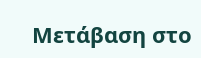Μετάβαση στο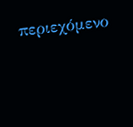περιεχόμενο